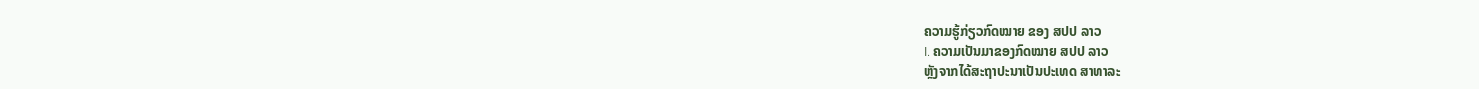ຄວາມຮູ້ກ່ຽວກົດໝາຍ ຂອງ ສປປ ລາວ
I. ຄວາມເປັນມາຂອງກົດໝາຍ ສປປ ລາວ
ຫຼັງຈາກໄດ້ສະຖາປະນາເປັນປະເທດ ສາທາລະ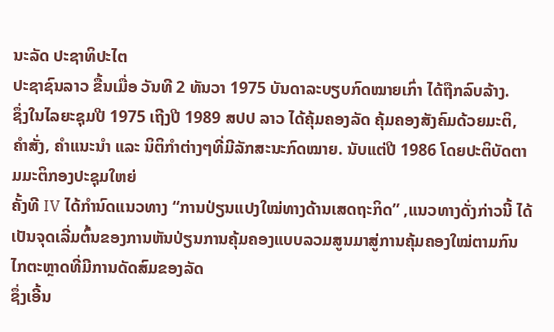ນະລັດ ປະຊາທິປະໄຕ
ປະຊາຊົນລາວ ຂື້ນເມື່ອ ວັນທີ 2 ທັນວາ 1975 ບັນດາລະບຽບກົດໝາຍເກົ່າ ໄດ້ຖືກລົບລ້າງ.
ຊຶ່ງໃນໄລຍະຊຸມປີ 1975 ເຖີງປີ 1989 ສປປ ລາວ ໄດ້ຄຸ້ມຄອງລັດ ຄຸ້ມຄອງສັງຄົມດ້ວຍມະຕິ,
ຄໍາສັ່ງ, ຄໍາແນະນໍາ ແລະ ນິຕິກໍາຕ່າງໆທີ່ມີລັກສະນະກົດໝາຍ. ນັບແຕ່ປີ 1986 ໂດຍປະຕິບັດຕາມມະຕິກອງປະຊຸມໃຫຍ່
ຄັ້ງທີ IV ໄດ້ກຳນົດແນວທາງ “ການປ່ຽນແປງໃໝ່ທາງດ້ານເສດຖະກິດ” ,ແນວທາງດັ່ງກ່າວນີ້ ໄດ້ເປັນຈຸດເລີ່ມຕົ້ນຂອງການຫັນປ່ຽນການຄຸ້ມຄອງແບບລວມສູນມາສູ່ການຄຸ້ມຄອງໃໝ່ຕາມກົນໄກຕະຫຼາດທີ່ມີການດັດສົມຂອງລັດ
ຊຶ່ງເອີ້ນ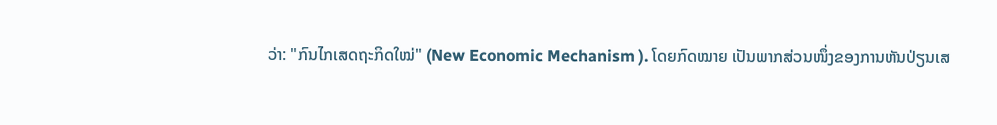ວ່າ: "ກົນໄກເສດຖະກິດໃໝ່" (New Economic Mechanism ). ໂດຍກົດໝາຍ ເປັນພາກສ່ວນໜຶ່ງຂອງການຫັນປ່ຽນເສ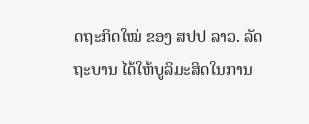ດຖະກິດໃໝ່ ຂອງ ສປປ ລາວ. ລັດຖະບານ ໄດ້ໃຫ້ບູລິມະສິດໃນການ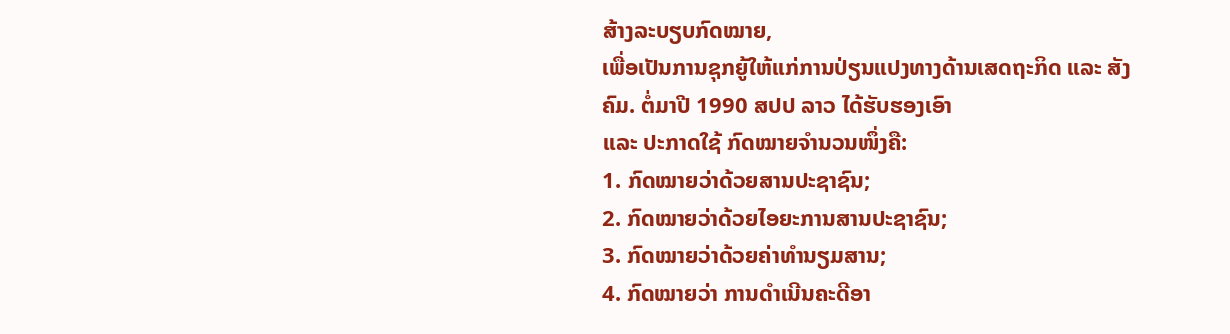ສ້າງລະບຽບກົດໝາຍ,
ເພື່ອເປັນການຊຸກຍູ້ໃຫ້ແກ່ການປ່ຽນແປງທາງດ້ານເສດຖະກິດ ແລະ ສັງຄົມ. ຕໍ່ມາປີ 1990 ສປປ ລາວ ໄດ້ຮັບຮອງເອົາ
ແລະ ປະກາດໃຊ້ ກົດໝາຍຈໍານວນໜຶ່ງຄື:
1. ກົດໝາຍວ່າດ້ວຍສານປະຊາຊົນ;
2. ກົດໝາຍວ່າດ້ວຍໄອຍະການສານປະຊາຊົນ;
3. ກົດໝາຍວ່າດ້ວຍຄ່າທໍານຽມສານ;
4. ກົດໝາຍວ່າ ການດໍາເນີນຄະດີອາ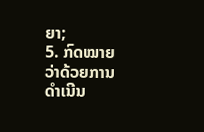ຍາ;
5. ກົດໝາຍວ່າດ້ວຍການດໍາເນີນ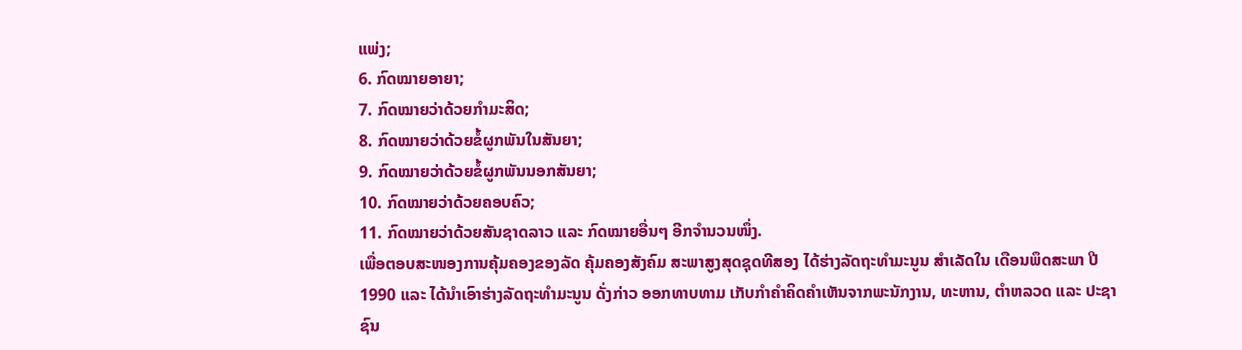ແພ່ງ;
6. ກົດໝາຍອາຍາ;
7. ກົດໝາຍວ່າດ້ວຍກໍາມະສິດ;
8. ກົດໝາຍວ່າດ້ວຍຂໍ້ຜູກພັນໃນສັນຍາ;
9. ກົດໝາຍວ່າດ້ວຍຂໍ້ຜູກພັນນອກສັນຍາ;
10. ກົດໝາຍວ່າດ້ວຍຄອບຄົວ;
11. ກົດໝາຍວ່າດ້ວຍສັນຊາດລາວ ແລະ ກົດໝາຍອື່ນໆ ອີກຈໍານວນໜຶ່ງ.
ເພື່ອຕອບສະໜອງການຄຸ້ມຄອງຂອງລັດ ຄຸ້ມຄອງສັງຄົມ ສະພາສູງສຸດຊຸດທີສອງ ໄດ້ຮ່າງລັດຖະທໍາມະນູນ ສໍາເລັດໃນ ເດືອນພຶດສະພາ ປີ 1990 ແລະ ໄດ້ນໍາເອົາຮ່າງລັດຖະທໍາມະນູນ ດັ່ງກ່າວ ອອກທາບທາມ ເກັບກໍາຄໍາຄິດຄໍາເຫັນຈາກພະນັກງານ, ທະຫານ, ຕໍາຫລວດ ແລະ ປະຊາຊົນ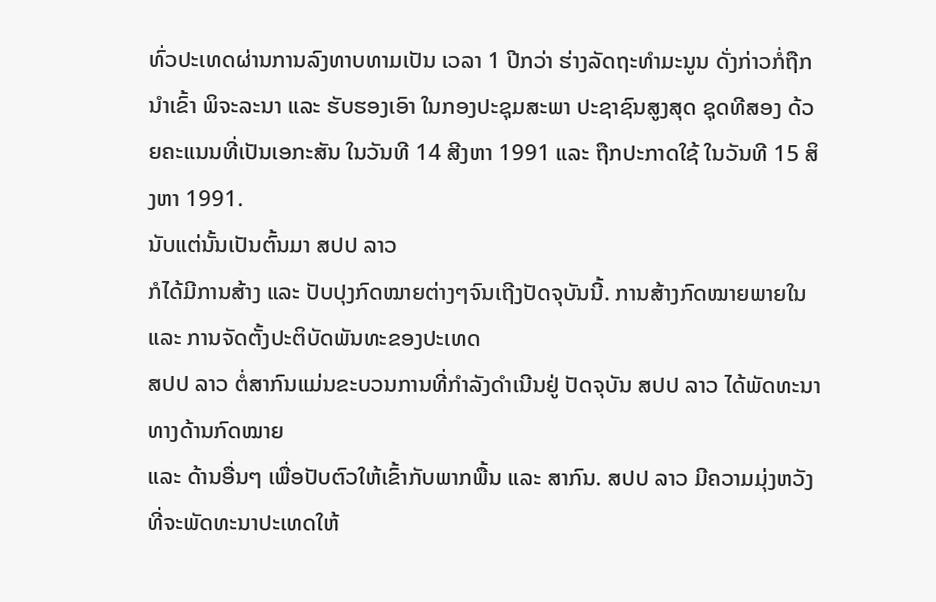ທົ່ວປະເທດຜ່ານການລົງທາບທາມເປັນ ເວລາ 1 ປີກວ່າ ຮ່າງລັດຖະທໍາມະນູນ ດັ່ງກ່າວກໍ່ຖືກນໍາເຂົ້າ ພິຈະລະນາ ແລະ ຮັບຮອງເອົາ ໃນກອງປະຊຸມສະພາ ປະຊາຊົນສູງສຸດ ຊຸດທີສອງ ດ້ວຍຄະແນນທີ່ເປັນເອກະສັນ ໃນວັນທີ 14 ສີງຫາ 1991 ແລະ ຖືກປະກາດໃຊ້ ໃນວັນທີ 15 ສິງຫາ 1991.
ນັບແຕ່ນັ້ນເປັນຕົ້ນມາ ສປປ ລາວ
ກໍໄດ້ມີການສ້າງ ແລະ ປັບປຸງກົດໝາຍຕ່າງໆຈົນເຖີງປັດຈຸບັນນີ້. ການສ້າງກົດໝາຍພາຍໃນ ແລະ ການຈັດຕັ້ງປະຕິບັດພັນທະຂອງປະເທດ
ສປປ ລາວ ຕໍ່ສາກົນແມ່ນຂະບວນການທີ່ກຳລັງດຳເນີນຢູ່ ປັດຈຸບັນ ສປປ ລາວ ໄດ້ພັດທະນາທາງດ້ານກົດໝາຍ
ແລະ ດ້ານອື່ນໆ ເພື່ອປັບຕົວໃຫ້ເຂົ້າກັບພາກພື້ນ ແລະ ສາກົນ. ສປປ ລາວ ມີຄວາມມຸ່ງຫວັງທີ່ຈະພັດທະນາປະເທດໃຫ້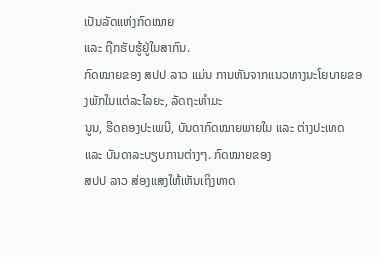ເປັນລັດແຫ່ງກົດໝາຍ
ແລະ ຖືກຮັບຮູ້ຢູ່ໃນສາກົນ.
ກົດໝາຍຂອງ ສປປ ລາວ ແມ່ນ ການຫັນຈາກແນວທາງນະໂຍບາຍຂອງພັກໃນແຕ່ລະໄລຍະ, ລັດຖະທໍາມະ
ນູນ, ຮີດຄອງປະເພນີ, ບັນດາກົດໝາຍພາຍໃນ ແລະ ຕ່າງປະເທດ ແລະ ບັນດາລະບຽບການຕ່າງໆ. ກົດໝາຍຂອງ
ສປປ ລາວ ສ່ອງແສງໃຫ້ເຫັນເຖິງທາດ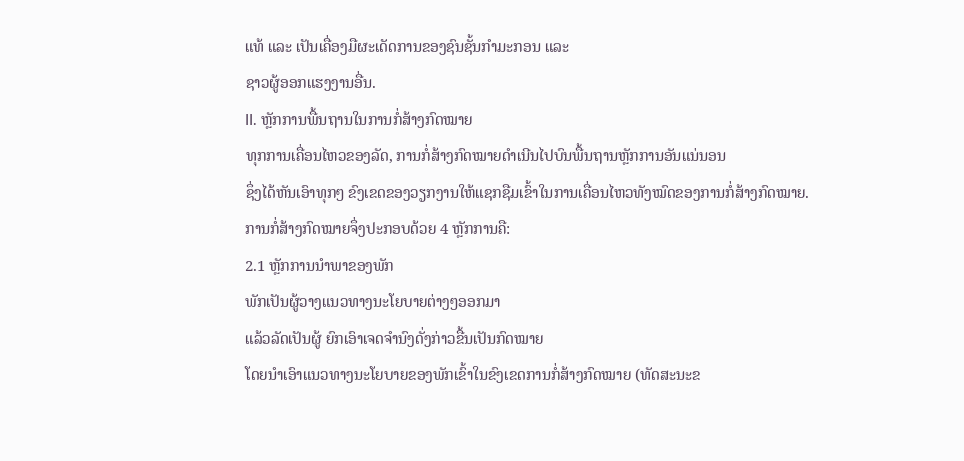ແທ້ ແລະ ເປັນເຄື່ອງມືຜະເດັດການຂອງຊົນຊັ້ນກຳມະກອນ ແລະ
ຊາວຜູ້ອອກແຮງງານອື່ນ.
II. ຫຼັກການພື້ນຖານໃນການກໍ່ສ້າງກົດໝາຍ
ທຸກການເຄື່ອນໄຫວຂອງລັດ, ການກໍ່ສ້າງກົດໝາຍດໍາເນີນໄປບົນພື້ນຖານຫຼັກການອັນແນ່ນອນ
ຊຶ່ງໄດ້ຫັນເອົາທຸກໆ ຂົງເຂດຂອງວຽກງານໃຫ້ແຊກຊືມເຂົ້າໃນການເຄື່ອນໄຫວທັງໝົດຂອງການກໍ່ສ້າງກົດໝາຍ.
ການກໍ່ສ້າງກົດໝາຍຈຶ່ງປະກອບດ້ວຍ 4 ຫຼັກການຄື:
2.1 ຫຼັກການນໍາພາຂອງພັກ
ພັກເປັນຜູ້ວາງແນວທາງນະໂຍບາຍຕ່າງໆອອກມາ
ແລ້ວລັດເປັນຜູ້ ຍົກເອົາເຈດຈໍານົງດັ່ງກ່າວຂື້ນເປັນກົດໝາຍ
ໂດຍນຳເອົາແນວທາງນະໂຍບາຍຂອງພັກເຂົ້າໃນຂົງເຂດການກໍ່ສ້າງກົດໝາຍ (ທັດສະນະຂ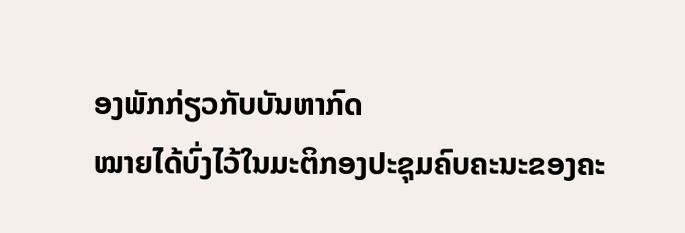ອງພັກກ່ຽວກັບບັນຫາກົດ
ໝາຍໄດ້ບົ່ງໄວ້ໃນມະຕິກອງປະຊຸມຄົບຄະນະຂອງຄະ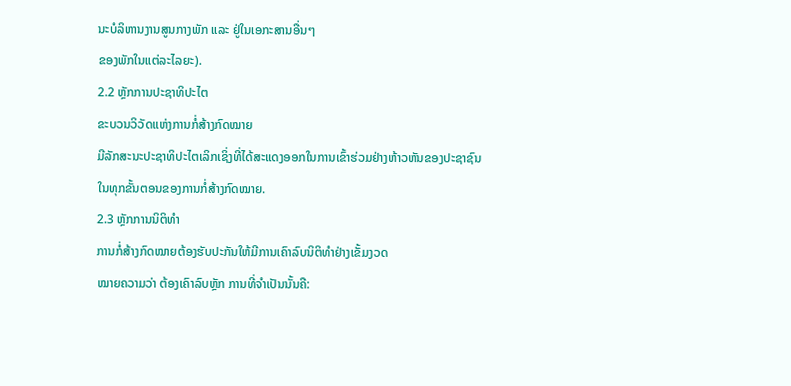ນະບໍລິຫານງານສູນກາງພັກ ແລະ ຢູ່ໃນເອກະສານອື່ນໆ
ຂອງພັກໃນແຕ່ລະໄລຍະ).
2.2 ຫຼັກການປະຊາທິປະໄຕ
ຂະບວນວິວັດແຫ່ງການກໍ່ສ້າງກົດໝາຍ
ມີລັກສະນະປະຊາທິປະໄຕເລິກເຊິ່ງທີ່ໄດ້ສະແດງອອກໃນການເຂົ້າຮ່ວມຢ່າງຫ້າວຫັນຂອງປະຊາຊົນ ໃນທຸກຂັ້ນຕອນຂອງການກໍ່ສ້າງກົດໝາຍ.
2.3 ຫຼັກການນິຕິທຳ
ການກໍ່ສ້າງກົດໝາຍຕ້ອງຮັບປະກັນໃຫ້ມີການເຄົາລົບນິຕິທຳຢ່າງເຂັ້ມງວດ
ໝາຍຄວາມວ່າ ຕ້ອງເຄົາລົບຫຼັກ ການທີ່ຈຳເປັນນັ້ນຄື: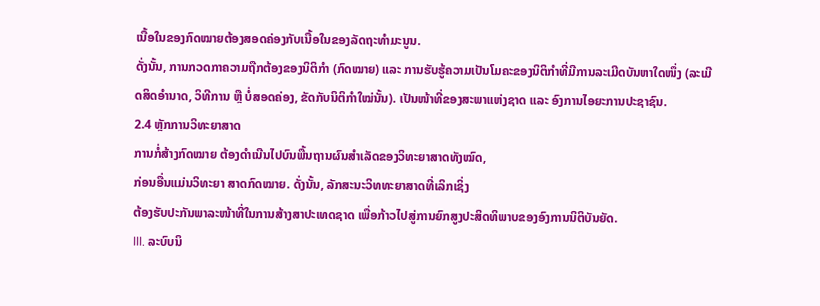ເນື້ອໃນຂອງກົດໝາຍຕ້ອງສອດຄ່ອງກັບເນື້ອໃນຂອງລັດຖະທຳມະນູນ.
ດັ່ງນັ້ນ, ການກວດກາຄວາມຖືກຕ້ອງຂອງນິຕິກຳ (ກົດໝາຍ) ແລະ ການຮັບຮູ້ຄວາມເປັນໂມຄະຂອງນິຕິກຳທີ່ມີການລະເມີດບັນຫາໃດໜຶ່ງ (ລະເມີດສິດອຳນາດ, ວິທີການ ຫຼື ບໍ່ສອດຄ່ອງ, ຂັດກັບນິຕິກຳໃໝ່ນັ້ນ). ເປັນໜ້າທີ່ຂອງສະພາແຫ່ງຊາດ ແລະ ອົງການໄອຍະການປະຊາຊົນ.
2.4 ຫຼັກການວິທະຍາສາດ
ການກໍ່ສ້າງກົດໝາຍ ຕ້ອງດຳເນີນໄປບົນພື້ນຖານຜົນສຳເລັດຂອງວິທະຍາສາດທັງໝົດ,
ກ່ອນອື່ນແມ່ນວິທະຍາ ສາດກົດໝາຍ. ດັ່ງນັ້ນ, ລັກສະນະວິທທະຍາສາດທີ່ເລິກເຊິ່ງ
ຕ້ອງຮັບປະກັນພາລະໜ້າທີ່ໃນການສ້າງສາປະເທດຊາດ ເພື່ອກ້າວໄປສູ່ການຍົກສູງປະສິດທິພາບຂອງອົງການນິຕິບັນຍັດ.
III. ລະບົບນິ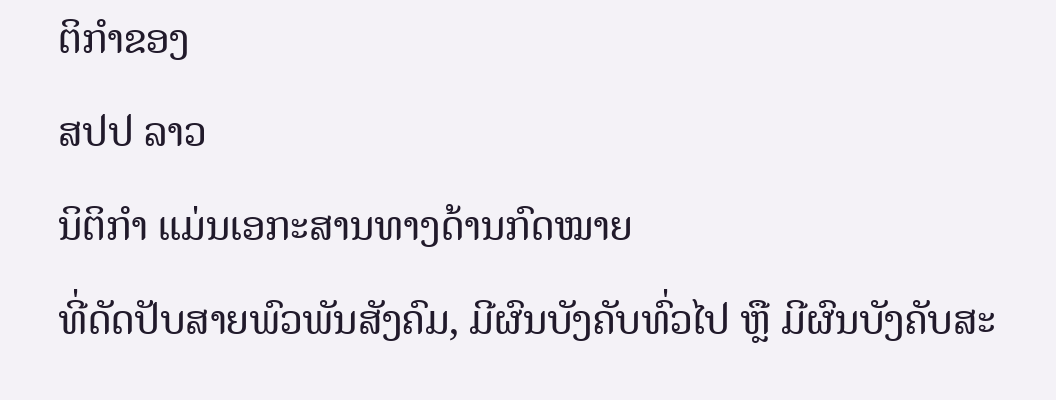ຕິກຳຂອງ
ສປປ ລາວ
ນິຕິກໍາ ແມ່ນເອກະສານທາງດ້ານກົດໝາຍ
ທີ່ດັດປັບສາຍພົວພັນສັງຄົມ, ມີຜົນບັງຄັບທົ່ວໄປ ຫຼື ມີຜົນບັງຄັບສະ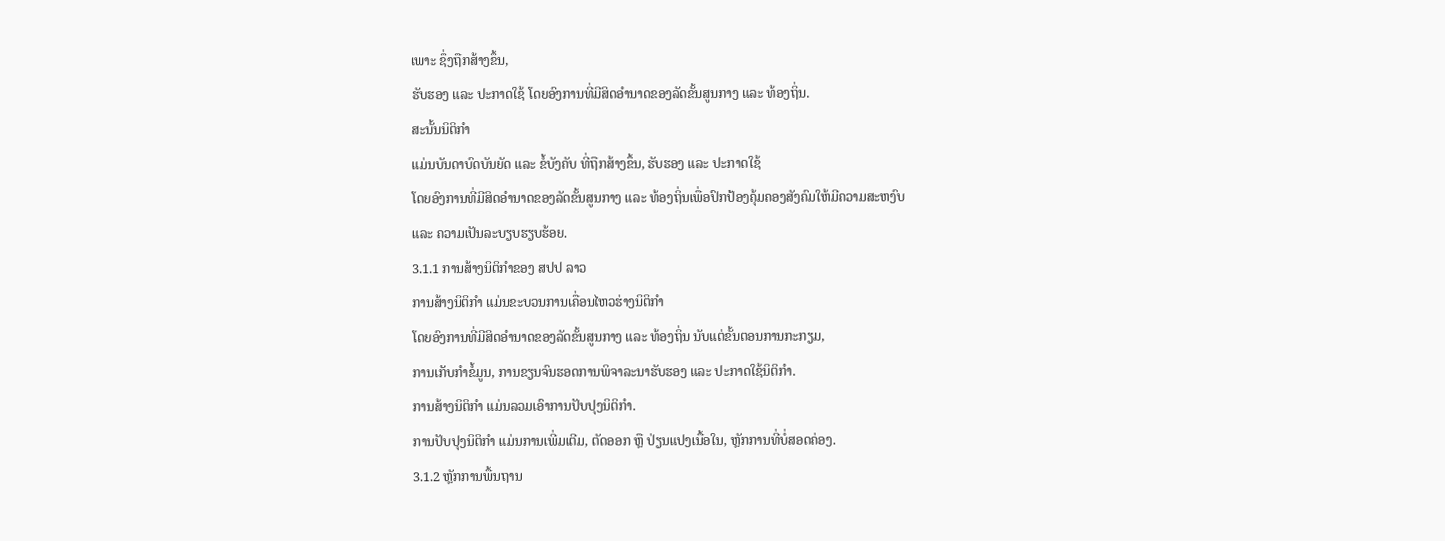ເພາະ ຊຶ່ງຖືກສ້າງຂຶ້ນ,
ຮັບຮອງ ແລະ ປະກາດໃຊ້ ໂດຍອົງການທີ່ມີສິດອຳນາດຂອງລັດຂັ້ນສູນກາງ ແລະ ທ້ອງຖິ່ນ.
ສະນັ້ນນິຕິກຳ
ແມ່ນບັນດາບົດບັນຍັດ ແລະ ຂໍ້ບັງຄັບ ທີ່ຖືກສ້າງຂຶ້ນ, ຮັບຮອງ ແລະ ປະກາດໃຊ້
ໂດຍອົງການທີ່ມີສິດອຳນາດຂອງລັດຂັ້ນສູນກາງ ແລະ ທ້ອງຖິ່ນເພື່ອປົກປ້ອງຄຸ້ມຄອງສັງຄົມໃຫ້ມີຄວາມສະຫງົບ
ແລະ ຄວາມເປັນລະບຽບຮຽບຮ້ອຍ.
3.1.1 ການສ້າງນິຕິກຳຂອງ ສປປ ລາວ
ການສ້າງນິຕິກຳ ແມ່ນຂະບວນການເຄື່ອນໄຫວຮ່າງນິຕິກຳ
ໂດຍອົງການທີ່ມີສິດອຳນາດຂອງລັດຂັ້ນສູນກາງ ແລະ ທ້ອງຖິ່ນ ນັບແຕ່ຂັ້ນຕອນການກະກຽມ,
ການເກັບກຳຂໍ້ມູນ, ການຂຽນຈົນຮອດການພິຈາລະນາຮັບຮອງ ແລະ ປະກາດໃຊ້ນິຕິກຳ.
ການສ້າງນິຕິກຳ ແມ່ນລວມເອົາການປັບປຸງນິຕິກຳ.
ການປັບປຸງນິຕິກຳ ແມ່ນການເພີ່ມເຕີມ, ຕັດອອກ ຫຼື ປ່ຽນແປງເນື້ອໃນ, ຫຼັກການທີ່ບໍ່ສອດຄ່ອງ.
3.1.2 ຫຼັກການພື້ນຖານ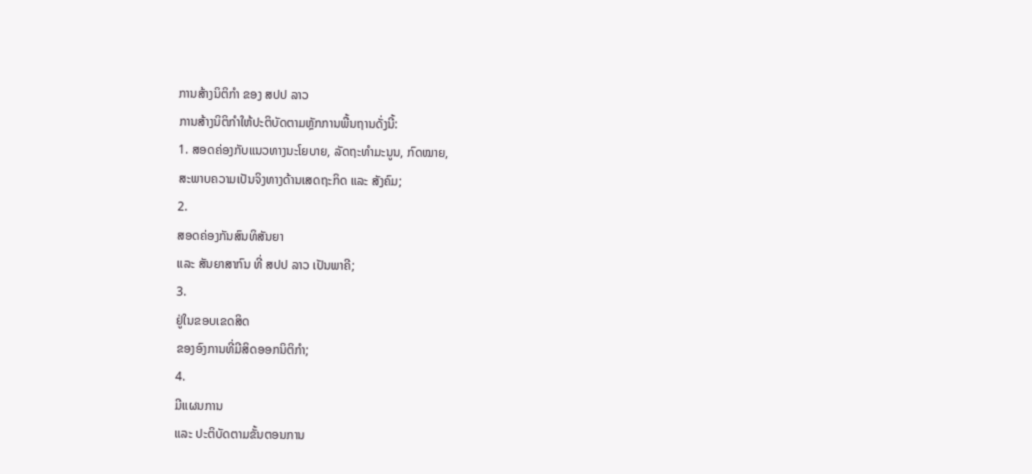ການສ້າງນິຕິກຳ ຂອງ ສປປ ລາວ
ການສ້າງນິຕິກຳໃຫ້ປະຕິບັດຕາມຫຼັກການພື້ນຖານດັ່ງນີ້:
1. ສອດຄ່ອງກັບແນວທາງນະໂຍບາຍ, ລັດຖະທຳມະນູນ, ກົດໝາຍ,
ສະພາບຄວາມເປັນຈິງທາງດ້ານເສດຖະກິດ ແລະ ສັງຄົມ;
2.
ສອດຄ່ອງກັນສົນທິສັນຍາ
ແລະ ສັນຍາສາກົນ ທີ່ ສປປ ລາວ ເປັນພາຄີ;
3.
ຢູ່ໃນຂອບເຂດສິດ
ຂອງອົງການທີ່ມີສິດອອກນິຕິກຳ;
4.
ມີແຜນການ
ແລະ ປະຕິບັດຕາມຂັ້ນຕອນການ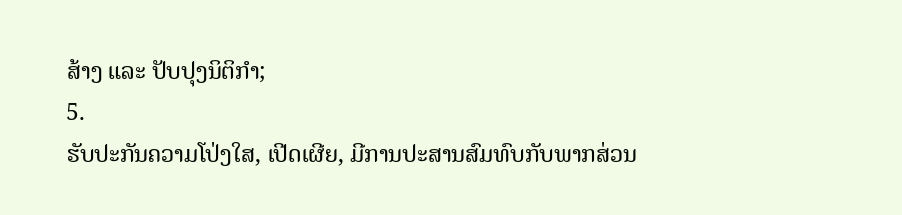ສ້າງ ແລະ ປັບປຸງນິຕິກຳ;
5.
ຮັບປະກັນຄວາມໂປ່ງໃສ, ເປີດເຜີຍ, ມີການປະສານສົມທົບກັບພາກສ່ວນ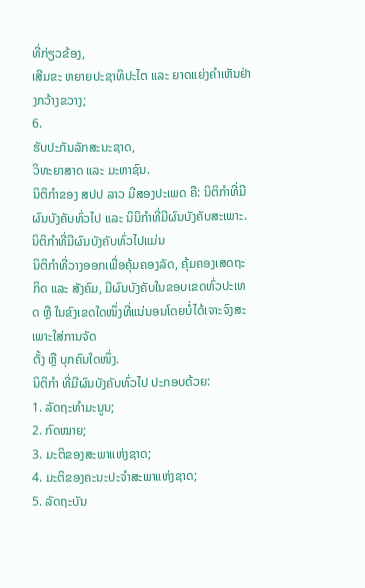ທີ່ກ່ຽວຂ້ອງ,
ເສີມຂະ ຫຍາຍປະຊາທິປະໄຕ ແລະ ຍາດແຍ່ງຄຳເຫັນຢ່າງກວ້າງຂວາງ;
6.
ຮັບປະກັນລັກສະນະຊາດ,
ວິທະຍາສາດ ແລະ ມະຫາຊົນ.
ນິຕິກຳຂອງ ສປປ ລາວ ມີສອງປະເພດ ຄື: ນິຕິກຳທີ່ມີຜົນບັງຄັບທົ່ວໄປ ແລະ ນິນິກຳທີ່ມີຜົນບັງຄັບສະເພາະ.
ນິຕິກຳທີ່ມີຜົນບັງຄັບທົ່ວໄປແມ່ນ
ນິຕິກຳທີ່ວາງອອກເພື່ອຄຸ້ມຄອງລັດ, ຄຸ້ມຄອງເສດຖະກິດ ແລະ ສັງຄົມ, ມີຜົນບັງຄັບໃນຂອບເຂດທົ່ວປະເທດ ຫຼື ໃນຂົງເຂດໃດໜຶ່ງທີ່ແນ່ນອນໂດຍບໍ່ໄດ້ເຈາະຈົງສະເພາະໃສ່ການຈັດ
ຕັ້ງ ຫຼື ບຸກຄົນໃດໜຶ່ງ.
ນິຕິກຳ ທີ່ມີຜົນບັງຄັບທົ່ວໄປ ປະກອບດ້ວຍ:
1. ລັດຖະທຳມະນູນ;
2. ກົດໝາຍ;
3. ມະຕິຂອງສະພາແຫ່ງຊາດ;
4. ມະຕິຂອງຄະນະປະຈຳສະພາແຫ່ງຊາດ;
5. ລັດຖະບັນ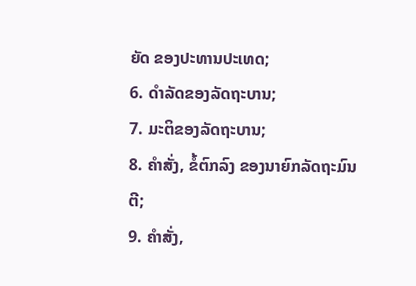ຍັດ ຂອງປະທານປະເທດ;
6. ດຳລັດຂອງລັດຖະບານ;
7. ມະຕິຂອງລັດຖະບານ;
8. ຄຳສັ່ງ, ຂໍ້ຕົກລົງ ຂອງນາຍົກລັດຖະມົນຕີ;
9. ຄຳສັ່ງ,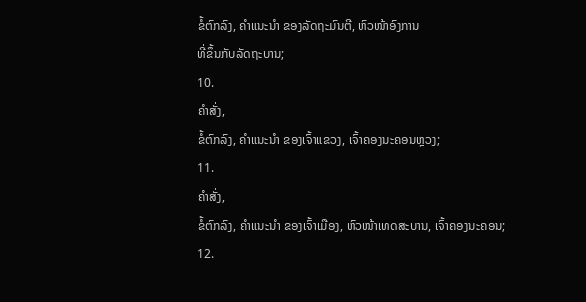ຂໍ້ຕົກລົງ, ຄຳແນະນຳ ຂອງລັດຖະມົນຕີ, ຫົວໜ້າອົງການ
ທີ່ຂຶ້ນກັບລັດຖະບານ;
10.
ຄຳສັ່ງ,
ຂໍ້ຕົກລົງ, ຄຳແນະນຳ ຂອງເຈົ້າແຂວງ, ເຈົ້າຄອງນະຄອນຫຼວງ;
11.
ຄຳສັ່ງ,
ຂໍ້ຕົກລົງ, ຄຳແນະນຳ ຂອງເຈົ້າເມືອງ, ຫົວໜ້າເທດສະບານ, ເຈົ້າຄອງນະຄອນ;
12.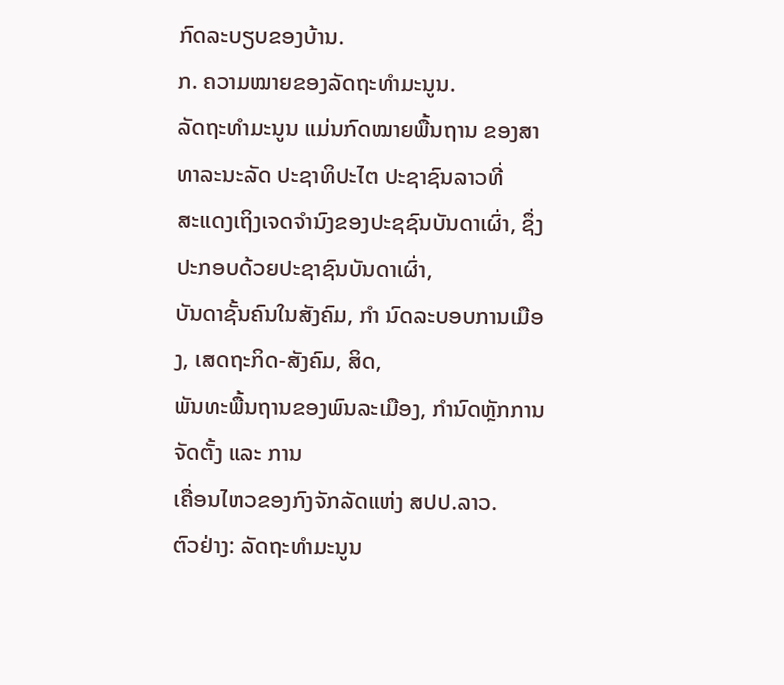ກົດລະບຽບຂອງບ້ານ.
ກ. ຄວາມໝາຍຂອງລັດຖະທຳມະນູນ.
ລັດຖະທຳມະນູນ ແມ່ນກົດໝາຍພື້ນຖານ ຂອງສາທາລະນະລັດ ປະຊາທິປະໄຕ ປະຊາຊົນລາວທີ່
ສະແດງເຖິງເຈດຈຳນົງຂອງປະຊຊົນບັນດາເຜົ່າ, ຊຶ່ງປະກອບດ້ວຍປະຊາຊົນບັນດາເຜົ່າ,
ບັນດາຊັ້ນຄົນໃນສັງຄົມ, ກຳ ນົດລະບອບການເມືອງ, ເສດຖະກິດ-ສັງຄົມ, ສິດ,
ພັນທະພື້ນຖານຂອງພົນລະເມືອງ, ກຳນົດຫຼັກການຈັດຕັ້ງ ແລະ ການ
ເຄື່ອນໄຫວຂອງກົງຈັກລັດແຫ່ງ ສປປ.ລາວ.
ຕົວຢ່າງ: ລັດຖະທຳມະນູນ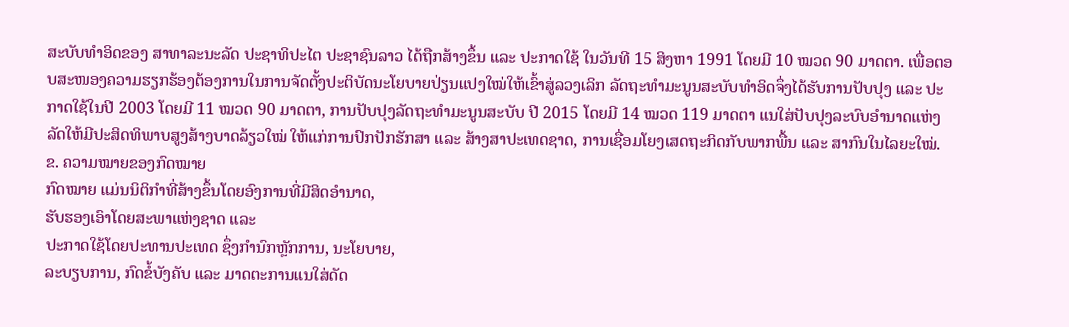ສະບັບທຳອິດຂອງ ສາທາລະນະລັດ ປະຊາທິປະໄຕ ປະຊາຊົນລາວ ໄດ້ຖືກສ້າງຂຶ້ນ ແລະ ປະກາດໃຊ້ ໃນວັນທີ 15 ສິງຫາ 1991 ໂດຍມີ 10 ໝວດ 90 ມາດຕາ. ເພື່ອຕອບສະໜອງຄວາມຮຽກຮ້ອງຕ້ອງການໃນການຈັດຕັ້ງປະຕິບັດນະໂຍບາຍປ່ຽນແປງໃໝ່ໃຫ້ເຂົ້າສູ່ລວງເລິກ ລັດຖະທຳມະນູນສະບັບທຳອິດຈຶ່ງໄດ້ຮັບການປັບປຸງ ແລະ ປະກາດໃຊ້ໃນປີ 2003 ໂດຍມີ 11 ໝວດ 90 ມາດຕາ, ການປັບປຸງລັດຖະທໍາມະນູນສະບັບ ປີ 2015 ໂດຍມີ 14 ໝວດ 119 ມາດຕາ ແນໃສ່ປັບປຸງລະບົບອໍານາດແຫ່ງລັດໃຫ້ມີປະສິດທິພາບສູງສ້າງບາດລ້ຽວໃໝ່ ໃຫ້ແກ່ການປົກປັກຮັກສາ ແລະ ສ້າງສາປະເທດຊາດ, ການເຊື່ອມໂຍງເສດຖະກິດກັບພາກພື້ນ ແລະ ສາກົນໃນໄລຍະໃໝ່.
ຂ. ຄວາມໝາຍຂອງກົດໝາຍ
ກົດໝາຍ ແມ່ນນິຕິກຳທີ່ສ້າງຂຶ້ນໂດຍອົງການທີ່ມີສິດອຳນາດ,
ຮັບຮອງເອົາໂດຍສະພາແຫ່ງຊາດ ແລະ
ປະກາດໃຊ້ໂດຍປະທານປະເທດ ຊຶ່ງກຳນົກຫຼັກການ, ນະໂຍບາຍ,
ລະບຽບການ, ກົດຂໍ້ບັງຄັບ ແລະ ມາດຕະການແນໃສ່ດັດ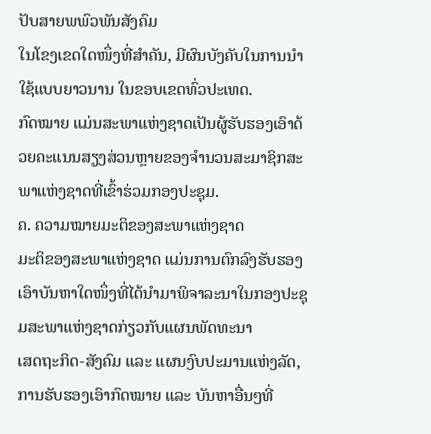ປັບສາຍພພົວພັນສັງຄົມ
ໃນໂຂງເຂດໃດໜຶ່ງທີ່ສຳຄັນ, ມີຜົນບັງຄັບໃນການນຳໃຊ້ແບບຍາວນານ ໃນຂອບເຂດທົ່ວປະເທດ.
ກົດໝາຍ ແມ່ນສະພາແຫ່ງຊາດເປັນຜູ້ຮັບຮອງເອົາດ້ວຍຄະແນນສຽງສ່ວນຫຼາຍຂອງຈຳນວນສະມາຊິກສະພາແຫ່ງຊາດທີ່ເຂົ້າຮ່ວມກອງປະຊຸມ.
ຄ. ຄວາມໝາຍມະຕິຂອງສະພາແຫ່ງຊາດ
ມະຕິຂອງສະພາແຫ່ງຊາດ ແມ່ນການຕົກລົງຮັບຮອງເອົາບັນຫາໃດໜຶ່ງທີ່ໄດ້ນຳມາພິຈາລະນາໃນກອງປະຊຸມສະພາແຫ່ງຊາດກ່ຽວກັບແຜນພັດທະນາ
ເສດຖະກິດ-ສັງຄົມ ແລະ ແຜນງົບປະມານແຫ່ງລັດ, ການຮັບຮອງເອົາກົດໝາຍ ແລະ ບັນຫາອື່ນໆທີ່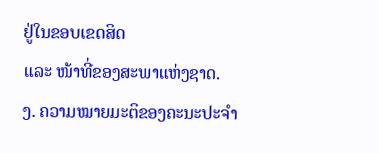ຢູ່ໃນຂອບເຂດສິດ
ແລະ ໜ້າທີ່ຂອງສະພາແຫ່ງຊາດ.
ງ. ຄວາມໝາຍມະຕິຂອງຄະນະປະຈຳ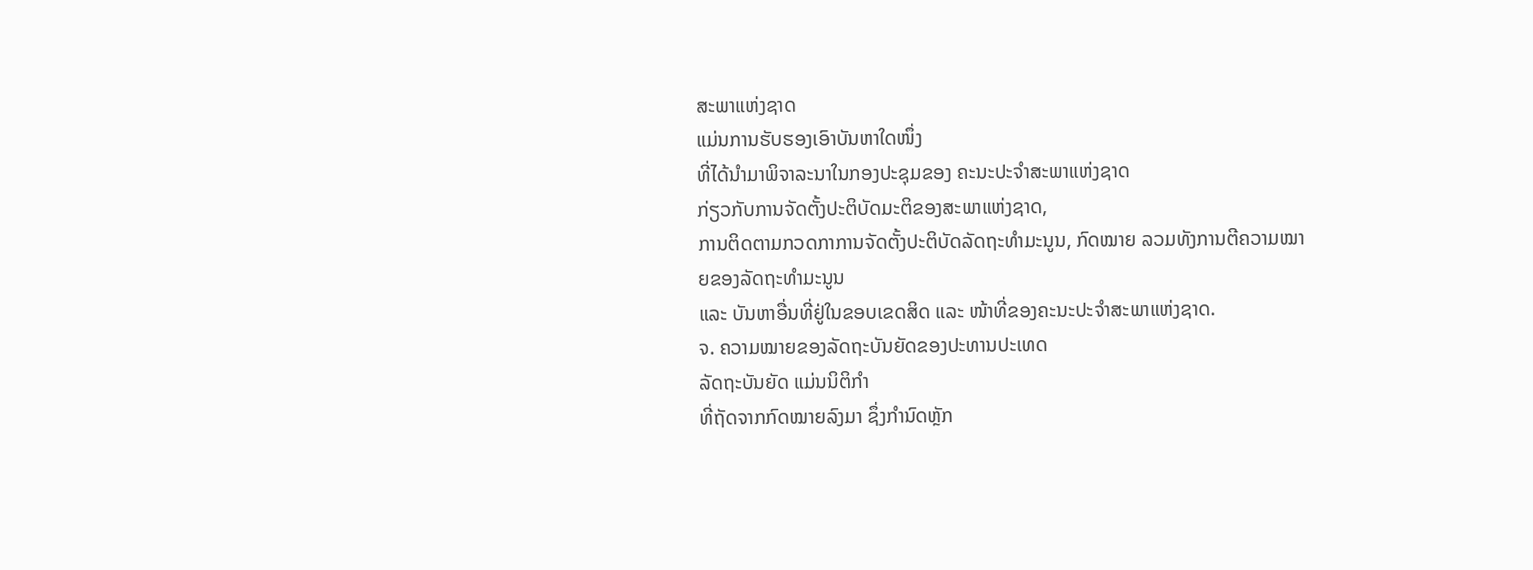ສະພາແຫ່ງຊາດ
ແມ່ນການຮັບຮອງເອົາບັນຫາໃດໜຶ່ງ
ທີ່ໄດ້ນຳມາພິຈາລະນາໃນກອງປະຊຸມຂອງ ຄະນະປະຈຳສະພາແຫ່ງຊາດ
ກ່ຽວກັບການຈັດຕັ້ງປະຕິບັດມະຕິຂອງສະພາແຫ່ງຊາດ,
ການຕິດຕາມກວດກາການຈັດຕັ້ງປະຕິບັດລັດຖະທຳມະນູນ, ກົດໝາຍ ລວມທັງການຕີຄວາມໝາຍຂອງລັດຖະທຳມະນູນ
ແລະ ບັນຫາອື່ນທີ່ຢູ່ໃນຂອບເຂດສິດ ແລະ ໜ້າທີ່ຂອງຄະນະປະຈຳສະພາແຫ່ງຊາດ.
ຈ. ຄວາມໝາຍຂອງລັດຖະບັນຍັດຂອງປະທານປະເທດ
ລັດຖະບັນຍັດ ແມ່ນນິຕິກຳ
ທີ່ຖັດຈາກກົດໝາຍລົງມາ ຊຶ່ງກຳນົດຫຼັກ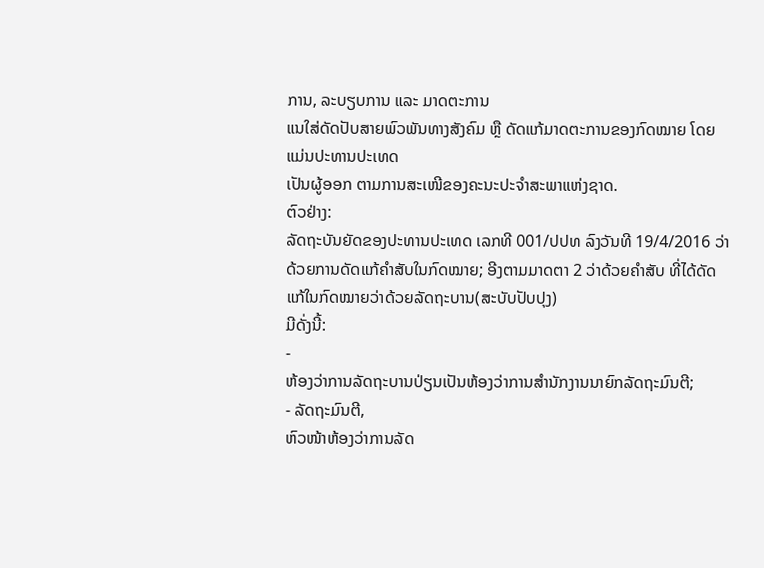ການ, ລະບຽບການ ແລະ ມາດຕະການ
ແນໃສ່ດັດປັບສາຍພົວພັນທາງສັງຄົມ ຫຼື ດັດແກ້ມາດຕະການຂອງກົດໝາຍ ໂດຍແມ່ນປະທານປະເທດ
ເປັນຜູ້ອອກ ຕາມການສະເໜີຂອງຄະນະປະຈຳສະພາແຫ່ງຊາດ.
ຕົວຢ່າງ:
ລັດຖະບັນຍັດຂອງປະທານປະເທດ ເລກທີ 001/ປປທ ລົງວັນທີ 19/4/2016 ວ່າດ້ວຍການດັດແກ້ຄຳສັບໃນກົດໝາຍ; ອີງຕາມມາດຕາ 2 ວ່າດ້ວຍຄໍາສັບ ທີ່ໄດ້ດັດແກ້ໃນກົດໝາຍວ່າດ້ວຍລັດຖະບານ(ສະບັບປັບປຸງ)
ມີດັ່ງນີ້:
-
ຫ້ອງວ່າການລັດຖະບານປ່ຽນເປັນຫ້ອງວ່າການສໍານັກງານນາຍົກລັດຖະມົນຕີ;
- ລັດຖະມົນຕີ,
ຫົວໜ້າຫ້ອງວ່າການລັດ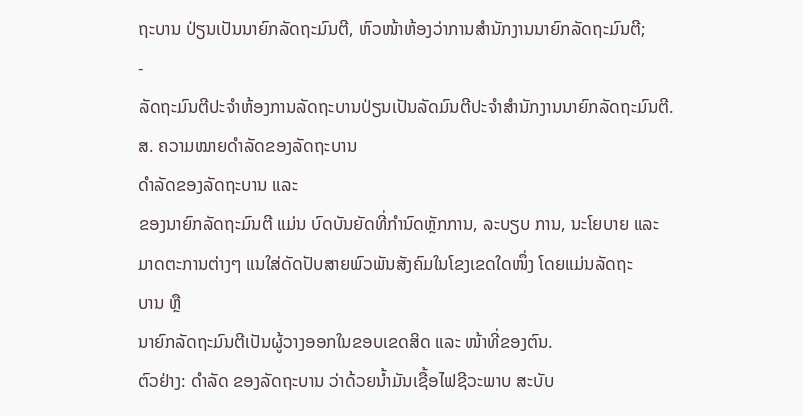ຖະບານ ປ່ຽນເປັນນາຍົກລັດຖະມົນຕີ, ຫົວໜ້າຫ້ອງວ່າການສຳນັກງານນາຍົກລັດຖະມົນຕີ;
-
ລັດຖະມົນຕີປະຈໍາຫ້ອງການລັດຖະບານປ່ຽນເປັນລັດມົນຕີປະຈໍາສໍານັກງານນາຍົກລັດຖະມົນຕີ.
ສ. ຄວາມໝາຍດຳລັດຂອງລັດຖະບານ
ດຳລັດຂອງລັດຖະບານ ແລະ
ຂອງນາຍົກລັດຖະມົນຕີ ແມ່ນ ບົດບັນຍັດທີ່ກຳນົດຫຼັກການ, ລະບຽບ ການ, ນະໂຍບາຍ ແລະ
ມາດຕະການຕ່າງໆ ແນໃສ່ດັດປັບສາຍພົວພັນສັງຄົມໃນໂຂງເຂດໃດໜຶ່ງ ໂດຍແມ່ນລັດຖະ
ບານ ຫຼື
ນາຍົກລັດຖະມົນຕີເປັນຜູ້ວາງອອກໃນຂອບເຂດສິດ ແລະ ໜ້າທີ່ຂອງຕົນ.
ຕົວຢ່າງ: ດໍາລັດ ຂອງລັດຖະບານ ວ່າດ້ວຍນ້ຳມັນເຊື້ອໄຟຊີວະພາບ ສະບັບ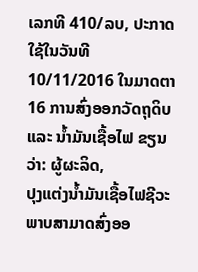ເລກທີ 410/ລບ, ປະກາດໃຊ້ໃນວັນທີ
10/11/2016 ໃນມາດຕາ 16 ການສົ່ງອອກວັດຖຸດິບ ແລະ ນ້ຳມັນເຊື້ອໄຟ ຂຽນວ່າ: ຜູ້ຜະລິດ,
ປຸງແຕ່ງນ້ຳມັນເຊື້ອໄຟຊີວະພາບສາມາດສົ່ງອອ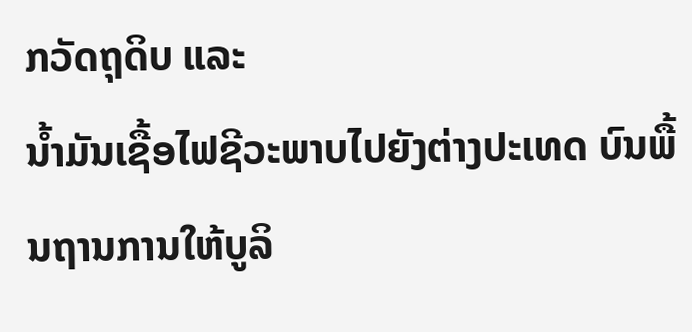ກວັດຖຸດິບ ແລະ
ນ້ຳມັນເຊື້ອໄຟຊີວະພາບໄປຍັງຕ່າງປະເທດ ບົນພື້ນຖານການໃຫ້ບູລິ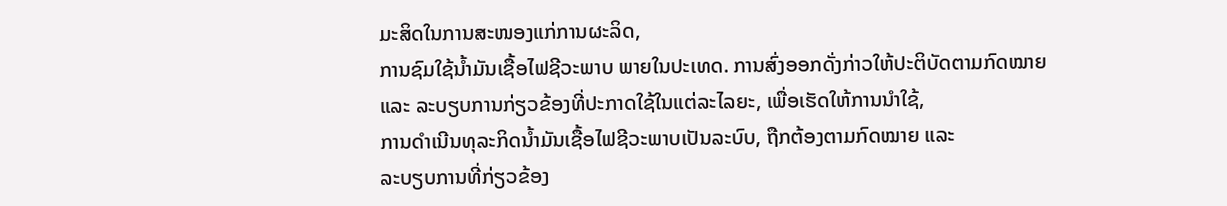ມະສິດໃນການສະໜອງແກ່ການຜະລິດ,
ການຊົມໃຊ້ນ້ຳມັນເຊື້ອໄຟຊີວະພາບ ພາຍໃນປະເທດ. ການສົ່ງອອກດັ່ງກ່າວໃຫ້ປະຕິບັດຕາມກົດໝາຍ
ແລະ ລະບຽບການກ່ຽວຂ້ອງທີ່ປະກາດໃຊ້ໃນແຕ່ລະໄລຍະ, ເພື່ອເຮັດໃຫ້ການນຳໃຊ້,
ການດຳເນີນທຸລະກິດນ້ຳມັນເຊື້ອໄຟຊີວະພາບເປັນລະບົບ, ຖືກຕ້ອງຕາມກົດໝາຍ ແລະ
ລະບຽບການທີ່ກ່ຽວຂ້ອງ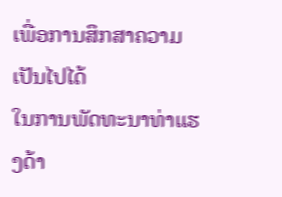ເພື່ອການສຶກສາຄວາມເປັນໄປໄດ້
ໃນການພັດທະນາທ່າແຮງດ້າ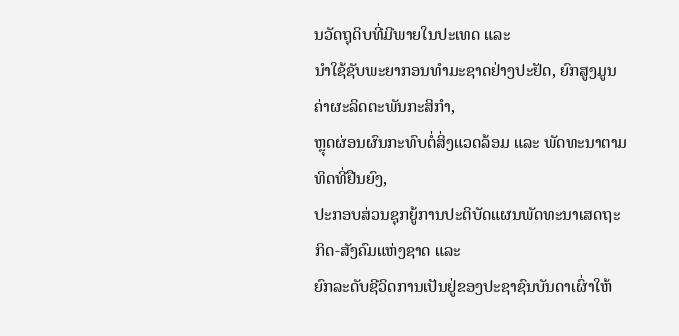ນວັດຖຸດິບທີ່ມີພາຍໃນປະເທດ ແລະ
ນຳໃຊ້ຊັບພະຍາກອນທຳມະຊາດຢ່າງປະຢັດ, ຍົກສູງມູນຄ່າຜະລິດຕະພັນກະສິກຳ,
ຫຼຸດຜ່ອນຜົນກະທົບຕໍ່ສິ່ງແວດລ້ອມ ແລະ ພັດທະນາຕາມທິດທີ່ຢືນຍົງ,
ປະກອບສ່ວນຊຸກຍູ້ການປະຕິບັດແຜນພັດທະນາເສດຖະກິດ-ສັງຄົມແຫ່ງຊາດ ແລະ
ຍົກລະດັບຊີວິດການເປັນຢູ່ຂອງປະຊາຊົນບັນດາເຜົ່າໃຫ້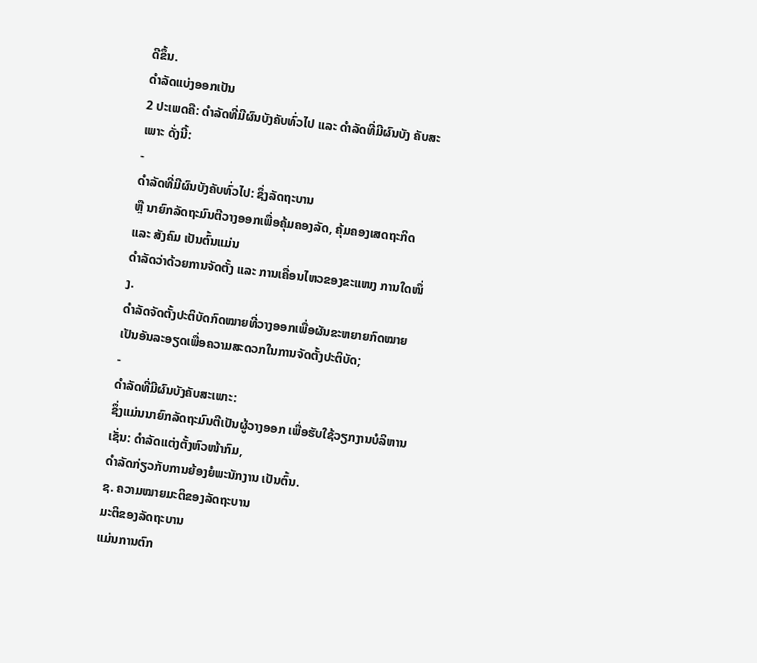ດີຂຶ້ນ.
ດຳລັດແບ່ງອອກເປັນ
2 ປະເພດຄື: ດຳລັດທີ່ມີຜົນບັງຄັບທົ່ວໄປ ແລະ ດຳລັດທີ່ມີຜົນບັງ ຄັບສະເພາະ ດັ່ງນີ້:
-
ດຳລັດທີ່ມີຜົນບັງຄັບທົ່ວໄປ: ຊຶ່ງລັດຖະບານ
ຫຼື ນາຍົກລັດຖະມົນຕີວາງອອກເພື່ອຄຸ້ມຄອງລັດ, ຄຸ້ມຄອງເສດຖະກິດ ແລະ ສັງຄົມ ເປັນຕົ້ນແມ່ນ
ດຳລັດວ່າດ້ວຍການຈັດຕັ້ງ ແລະ ການເຄື່ອນໄຫວຂອງຂະແໜງ ການໃດໜຶ່ງ.
ດຳລັດຈັດຕັ້ງປະຕິບັດກົດໝາຍທີ່ວາງອອກເພື່ອຜັນຂະຫຍາຍກົດໝາຍເປັນອັນລະອຽດເພື່ອຄວາມສະດວກໃນການຈັດຕັ້ງປະຕິບັດ;
-
ດຳລັດທີ່ມີຜົນບັງຄັບສະເພາະ:
ຊຶ່ງແມ່ນນາຍົກລັດຖະມົນຕີເປັນຜູ້ວາງອອກ ເພື່ອຮັບໃຊ້ວຽກງານບໍລິຫານເຊັ່ນ: ດຳລັດແຕ່ງຕັ້ງຫົວໜ້າກົມ,
ດຳລັດກ່ຽວກັບການຍ້ອງຍໍພະນັກງານ ເປັນຕົ້ນ.
ຊ. ຄວາມໝາຍມະຕິຂອງລັດຖະບານ
ມະຕິຂອງລັດຖະບານ
ແມ່ນການຕົກ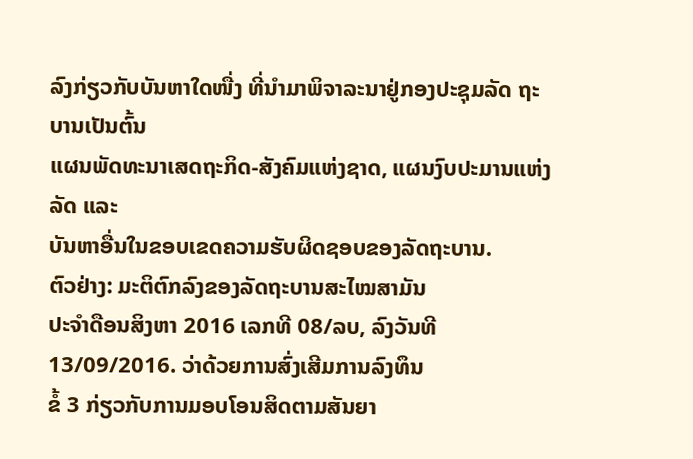ລົງກ່ຽວກັບບັນຫາໃດໜື່ງ ທີ່ນຳມາພິຈາລະນາຢູ່ກອງປະຊຸມລັດ ຖະບານເປັນຕົ້ນ
ແຜນພັດທະນາເສດຖະກິດ-ສັງຄົມແຫ່ງຊາດ, ແຜນງົບປະມານແຫ່ງລັດ ແລະ
ບັນຫາອື່ນໃນຂອບເຂດຄວາມຮັບຜິດຊອບຂອງລັດຖະບານ.
ຕົວຢ່າງ: ມະຕິຕົກລົງຂອງລັດຖະບານສະໄໝສາມັນ
ປະຈຳດືອນສິງຫາ 2016 ເລກທີ 08/ລບ, ລົງວັນທີ 13/09/2016. ວ່າດ້ວຍການສົ່ງເສີມການລົງທຶນ
ຂໍ້ 3 ກ່ຽວກັບການມອບໂອນສິດຕາມສັນຍາ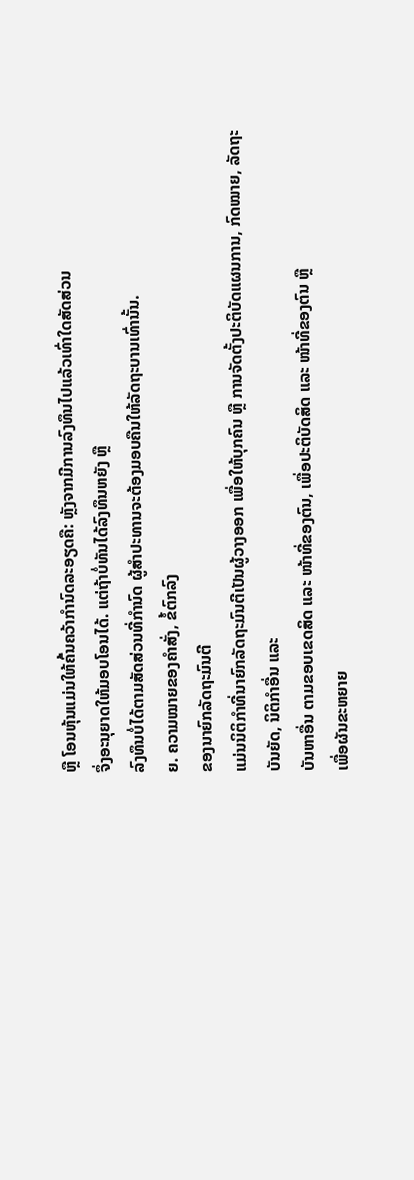ຫຼື ໂອນຫຸ້ນແມ່ນໃຫ້ຄົ້ນຄວ້າກຳນົດລະອຽດຄື: ຫຼັງຈາກມີການລົງທຶນໄປແລ້ວເທົ່າໃດສັດສ່ວນ
ຈຶ່ງອະນຸຍາດໃຫ້ມອບໂອນໄດ້. ແຕ່ຖ້າບໍ່ທັນໄດ້ລົງທຶນຫຍັງ ຫຼື
ລົງທຶນບໍ່ໄດ້ຕາມສັດສ່ວນທີ່ກຳນົດ ຜູ້ສຳປະທານຈະຕ້ອງມອບຄືນໃຫ້ລັດຖະບານເທົ່ານັ້ນ.
ຍ. ຄວາມໝາຍຂອງຄຳສັ່ງ, ຂໍ້ຕົກລົງ
ຂອງນາຍົກລັດຖະມົນຕີ
ແມ່ນນິຕິກຳທີ່ນາຍົກລັດຖະມົນຕີເປັນຜູ້ວາງອອກ ເພື່ອໃຫ້ບຸກຄົນ ຫຼື ການຈັດຕັ້ງປະຕິບັດແຜນການ, ກົດໝາຍ, ລັດຖະບັນຍັດ, ນິຕິກຳອື່ນ ແລະ
ບັນຫາອື່ນ ຕາມຂອບເຂດສິດ ແລະ ໜ້າທີ່ຂອງຕົນ, ເພື່ອປະຕິບັດສິດ ແລະ ໜ້າທີ່ຂອງຕົນ ຫຼື
ເພື່ອຜັນຂະຫຍາຍ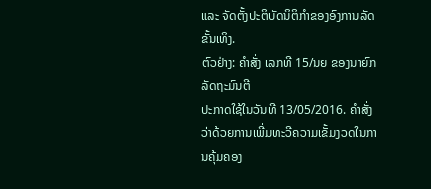ແລະ ຈັດຕັ້ງປະຕິບັດນິຕິກຳຂອງອົງການລັດ ຂັ້ນເທິງ.
ຕົວຢ່າງ: ຄໍາສັ່ງ ເລກທີ 15/ນຍ ຂອງນາຍົກລັດຖະມົນຕີ
ປະກາດໃຊ້ໃນວັນທີ 13/05/2016. ຄໍາສັ່ງວ່າດ້ວຍການເພີ່ມທະວີຄວາມເຂັ້ມງວດໃນການຄຸ້ມຄອງ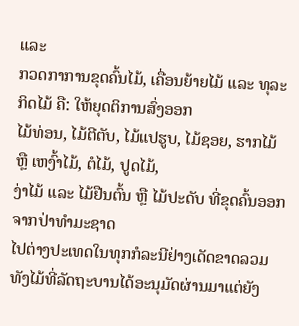ແລະ
ກວດກາການຂຸດຄົ້ນໄມ້, ເຄື່ອນຍ້າຍໄມ້ ແລະ ທຸລະກິດໄມ້ ຄື: ໃຫ້ຍຸດຕິການສົ່ງອອກ
ໄມ້ທ່ອນ, ໄມ້ຕີຕັບ, ໄມ້ແປຮູບ, ໄມ້ຊອຍ, ຮາກໄມ້ ຫຼື ເຫງົ້າໄມ້, ຕໍໄມ້, ປູດໄມ້,
ງ່າໄມ້ ແລະ ໄມ້ຢືນຕົ້ນ ຫຼື ໄມ້ປະດັບ ທີ່ຂຸດຄົ້ນອອກຈາກປ່າທຳມະຊາດ
ໄປຕ່າງປະເທດໃນທຸກກໍລະນີຢ່າງເດັດຂາດລວມທັງໄມ້ທີ່ລັດຖະບານໄດ້ອະນຸມັດຜ່ານມາແຕ່ຍັງ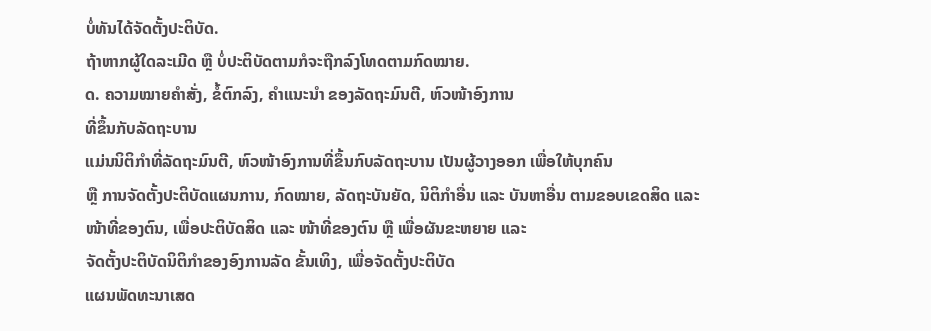ບໍ່ທັນໄດ້ຈັດຕັ້ງປະຕິບັດ.
ຖ້າຫາກຜູ້ໃດລະເມີດ ຫຼື ບໍ່ປະຕິບັດຕາມກໍຈະຖືກລົງໂທດຕາມກົດໝາຍ.
ດ. ຄວາມໝາຍຄຳສັ່ງ, ຂໍ້ຕົກລົງ, ຄຳແນະນຳ ຂອງລັດຖະມົນຕີ, ຫົວໜ້າອົງການ
ທີ່ຂຶ້ນກັບລັດຖະບານ
ແມ່ນນິຕິກຳທີ່ລັດຖະມົນຕີ, ຫົວໜ້າອົງການທີ່ຂຶ້ນກົບລັດຖະບານ ເປັນຜູ້ວາງອອກ ເພື່ອໃຫ້ບຸກຄົນ
ຫຼື ການຈັດຕັ້ງປະຕິບັດແຜນການ, ກົດໝາຍ, ລັດຖະບັນຍັດ, ນິຕິກຳອື່ນ ແລະ ບັນຫາອື່ນ ຕາມຂອບເຂດສິດ ແລະ
ໜ້າທີ່ຂອງຕົນ, ເພື່ອປະຕິບັດສິດ ແລະ ໜ້າທີ່ຂອງຕົນ ຫຼື ເພື່ອຜັນຂະຫຍາຍ ແລະ
ຈັດຕັ້ງປະຕິບັດນິຕິກຳຂອງອົງການລັດ ຂັ້ນເທິງ, ເພື່ອຈັດຕັ້ງປະຕິບັດ
ແຜນພັດທະນາເສດ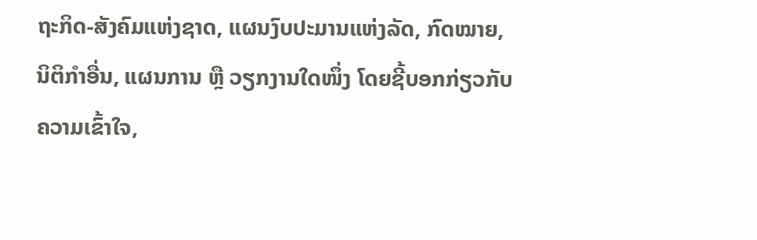ຖະກິດ-ສັງຄົມແຫ່ງຊາດ, ແຜນງົບປະມານແຫ່ງລັດ, ກົດໝາຍ, ນິຕິກຳອື່ນ, ແຜນການ ຫຼື ວຽກງານໃດໜຶ່ງ ໂດຍຊີ້ບອກກ່ຽວກັບຄວາມເຂົ້າໃຈ,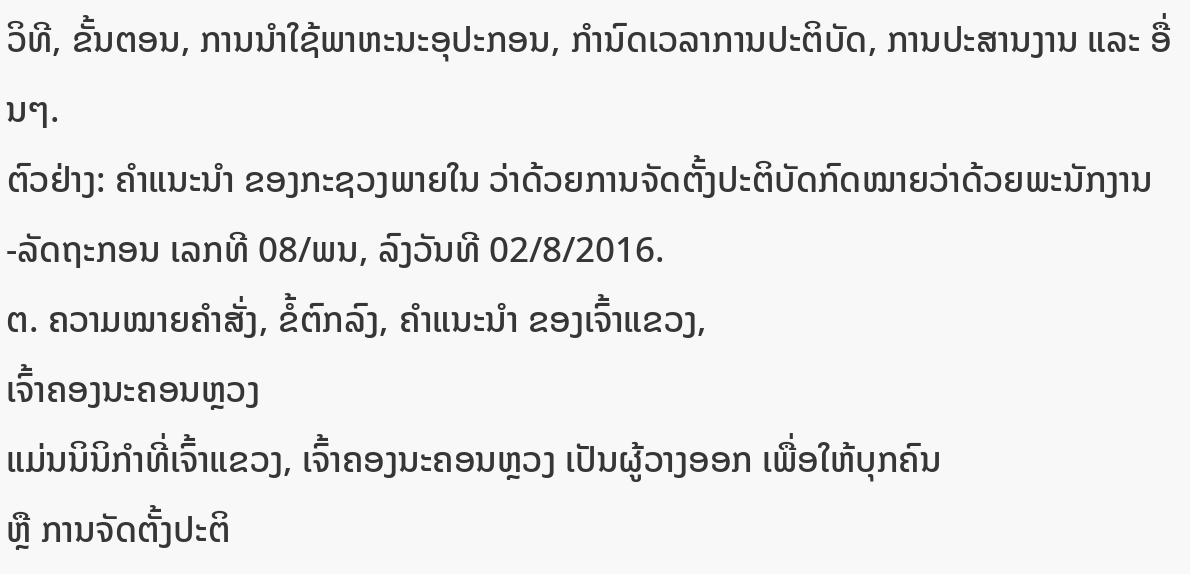ວິທີ, ຂັ້ນຕອນ, ການນຳໃຊ້ພາຫະນະອຸປະກອນ, ກຳນົດເວລາການປະຕິບັດ, ການປະສານງານ ແລະ ອື່ນໆ.
ຕົວຢ່າງ: ຄໍາແນະນຳ ຂອງກະຊວງພາຍໃນ ວ່າດ້ວຍການຈັດຕັ້ງປະຕິບັດກົດໝາຍວ່າດ້ວຍພະນັກງານ -ລັດຖະກອນ ເລກທີ 08/ພນ, ລົງວັນທີ 02/8/2016.
ຕ. ຄວາມໝາຍຄຳສັ່ງ, ຂໍ້ຕົກລົງ, ຄຳແນະນຳ ຂອງເຈົ້າແຂວງ,
ເຈົ້າຄອງນະຄອນຫຼວງ
ແມ່ນນິນິກຳທີ່ເຈົ້າແຂວງ, ເຈົ້າຄອງນະຄອນຫຼວງ ເປັນຜູ້ວາງອອກ ເພື່ອໃຫ້ບຸກຄົນ
ຫຼື ການຈັດຕັ້ງປະຕິ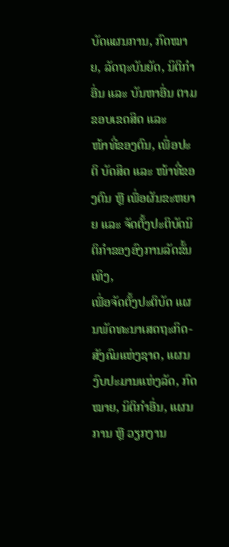ບັດແຜນການ, ກົດໝາຍ, ລັດຖະບັນຍັດ, ນິຕິກຳອື່ນ ແລະ ບັນຫາອື່ນ ຕາມຂອບເຂດສິດ ແລະ
ໜ້າທີ່ຂອງຕົນ, ເພື່ອປະຕິ ບັດສິດ ແລະ ໜ້າທີ່ຂອງຕົນ ຫຼື ເພື່ອຜັນຂະຫຍາຍ ແລະ ຈັດຕັ້ງປະຕິບັດນິຕິກຳຂອງອົງການລັດຂັ້ນເທິງ,
ເພື່ອຈັດຕັ້ງປະຕິບັດ ແຜນພັດທະນາເສດຖະກິດ-ສັງຄົມແຫ່ງຊາດ, ແຜນງົບປະມານແຫ່ງລັດ, ກົດໝາຍ, ນິຕິກຳອື່ນ, ແຜນການ ຫຼື ວຽກງານ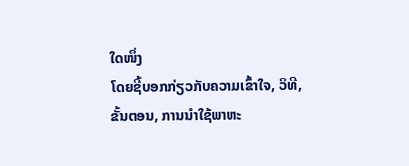ໃດໜຶ່ງ
ໂດຍຊີ້ບອກກ່ຽວກັບຄວາມເຂົ້າໃຈ, ວິທີ, ຂັ້ນຕອນ, ການນຳໃຊ້ພາຫະ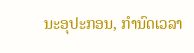ນະອຸປະກອນ, ກຳນົດເວລາ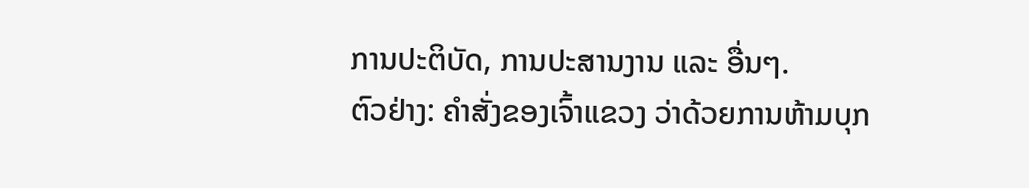ການປະຕິບັດ, ການປະສານງານ ແລະ ອື່ນໆ.
ຕົວຢ່າງ: ຄໍາສັ່ງຂອງເຈົ້າແຂວງ ວ່າດ້ວຍການຫ້າມບຸກ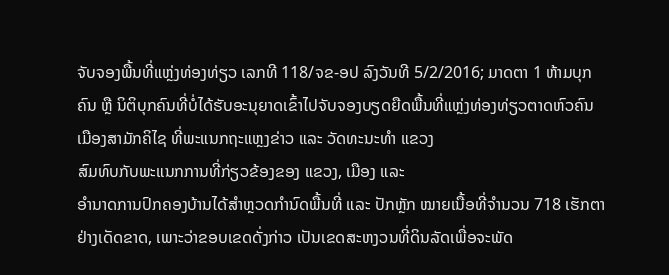ຈັບຈອງພື້ນທີ່ແຫຼ່ງທ່ອງທ່ຽວ ເລກທີ 118/ຈຂ-ອປ ລົງວັນທີ 5/2/2016; ມາດຕາ 1 ຫ້າມບຸກຄົນ ຫຼື ນິຕິບຸກຄົນທີ່ບໍ່ໄດ້ຮັບອະນຸຍາດເຂົ້າໄປຈັບຈອງບຽດຍືດພື້ນທີ່ແຫຼ່ງທ່ອງທ່ຽວຕາດຫົວຄົນ
ເມືອງສາມັກຄິໄຊ ທີ່ພະແນກຖະແຫຼງຂ່າວ ແລະ ວັດທະນະທຳ ແຂວງ
ສົມທົບກັບພະແນກການທີ່ກ່ຽວຂ້ອງຂອງ ແຂວງ, ເມືອງ ແລະ
ອຳນາດການປົກຄອງບ້ານໄດ້ສຳຫຼວດກຳນົດພື້ນທີ່ ແລະ ປັກຫຼັກ ໝາຍເນື້ອທີ່ຈຳນວນ 718 ເຮັກຕາຢ່າງເດັດຂາດ, ເພາະວ່າຂອບເຂດດັ່ງກ່າວ ເປັນເຂດສະຫງວນທີ່ດິນລັດເພື່ອຈະພັດ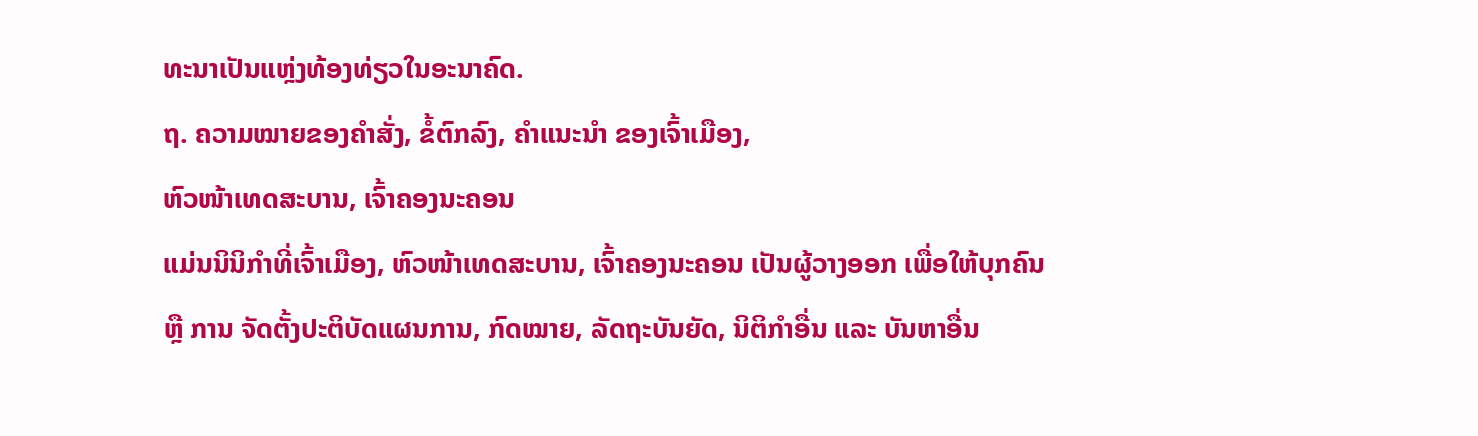ທະນາເປັນແຫຼ່ງທ້ອງທ່ຽວໃນອະນາຄົດ.
ຖ. ຄວາມໝາຍຂອງຄຳສັ່ງ, ຂໍ້ຕົກລົງ, ຄຳແນະນຳ ຂອງເຈົ້າເມືອງ,
ຫົວໜ້າເທດສະບານ, ເຈົ້າຄອງນະຄອນ
ແມ່ນນິນິກຳທີ່ເຈົ້າເມືອງ, ຫົວໜ້າເທດສະບານ, ເຈົ້າຄອງນະຄອນ ເປັນຜູ້ວາງອອກ ເພື່ອໃຫ້ບຸກຄົນ
ຫຼື ການ ຈັດຕັ້ງປະຕິບັດແຜນການ, ກົດໝາຍ, ລັດຖະບັນຍັດ, ນິຕິກຳອື່ນ ແລະ ບັນຫາອື່ນ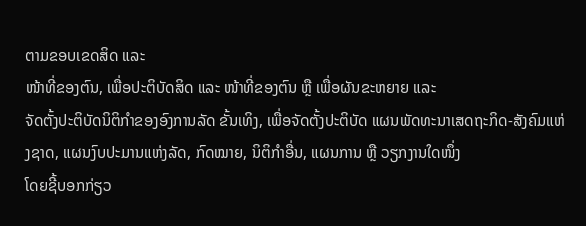ຕາມຂອບເຂດສິດ ແລະ
ໜ້າທີ່ຂອງຕົນ, ເພື່ອປະຕິບັດສິດ ແລະ ໜ້າທີ່ຂອງຕົນ ຫຼື ເພື່ອຜັນຂະຫຍາຍ ແລະ
ຈັດຕັ້ງປະຕິບັດນິຕິກຳຂອງອົງການລັດ ຂັ້ນເທິງ, ເພື່ອຈັດຕັ້ງປະຕິບັດ ແຜນພັດທະນາເສດຖະກິດ-ສັງຄົມແຫ່ງຊາດ, ແຜນງົບປະມານແຫ່ງລັດ, ກົດໝາຍ, ນິຕິກຳອື່ນ, ແຜນການ ຫຼື ວຽກງານໃດໜຶ່ງ
ໂດຍຊີ້ບອກກ່ຽວ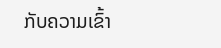ກັບຄວາມເຂົ້າ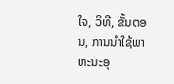ໃຈ, ວິທີ, ຂັ້ນຕອນ, ການນຳໃຊ້ພາຫະນະອຸ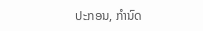ປະກອນ, ກຳນົດ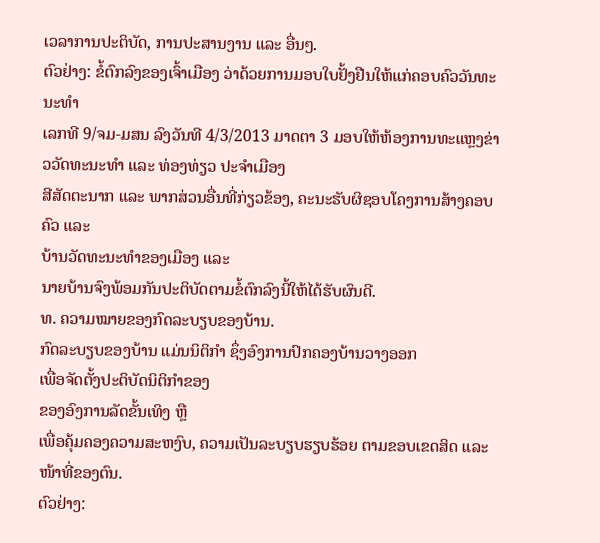ເວລາການປະຕິບັດ, ການປະສານງານ ແລະ ອື່ນໆ.
ຕົວຢ່າງ: ຂໍ້ຕົກລົງຂອງເຈົ້າເມືອງ ວ່າດ້ວຍການມອບໃບຢັ້ງຢືນໃຫ້ແກ່ຄອບຄົວວັນທະນະທຳ
ເລກທີ 9/ຈມ-ມສນ ລົງວັນທີ 4/3/2013 ມາດຕາ 3 ມອບໃຫ້ຫ້ອງການທະແຫຼງຂ່າວວັດທະນະທຳ ແລະ ທ່ອງທ່ຽວ ປະຈຳເມືອງ
ສີສັດຕະນາກ ແລະ ພາກສ່ວນອື່ນທີ່ກ່ຽວຂ້ອງ, ຄະນະຮັບຜິຊອບໂຄງການສ້າງຄອບຄົວ ແລະ
ບ້ານວັດທະນະທຳຂອງເມືອງ ແລະ
ນາຍບ້ານຈົງພ້ອມກັນປະຕິບັດຕາມຂໍ້ຕົກລົງນີ້ໃຫ້ໄດ້ຮັບຜົນດີ.
ທ. ຄວາມໝາຍຂອງກົດລະບຽບຂອງບ້ານ.
ກົດລະບຽບຂອງບ້ານ ແມ່ນນິຕິກຳ ຊຶ່ງອົງການປົກຄອງບ້ານວາງອອກ
ເພື່ອຈັດຕັ້ງປະຕິບັດນິຕິກຳຂອງ
ຂອງອົງການລັດຂັ້ນເທິງ ຫຼື
ເພື່ອຄຸ້ມຄອງຄວາມສະຫງົບ, ຄວາມເປັນລະບຽບຮຽບຮ້ອຍ ຕາມຂອບເຂດສິດ ແລະ ໜ້າທີ່ຂອງຕົນ.
ຕົວຢ່າງ: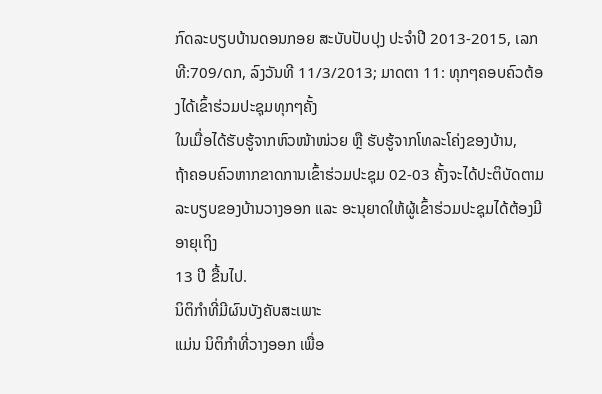ກົດລະບຽບບ້ານດອນກອຍ ສະບັບປັບປຸງ ປະຈໍາປີ 2013-2015, ເລກທີ:709/ດກ, ລົງວັນທີ 11/3/2013; ມາດຕາ 11: ທຸກໆຄອບຄົວຕ້ອງໄດ້ເຂົ້າຮ່ວມປະຊຸມທຸກໆຄັ້ງ
ໃນເມື່ອໄດ້ຮັບຮູ້ຈາກຫົວໜ້າໜ່ວຍ ຫຼື ຮັບຮູ້ຈາກໂທລະໂຄ່ງຂອງບ້ານ,
ຖ້າຄອບຄົວຫາກຂາດການເຂົ້າຮ່ວມປະຊຸມ 02-03 ຄັ້ງຈະໄດ້ປະຕິບັດຕາມລະບຽບຂອງບ້ານວາງອອກ ແລະ ອະນຸຍາດໃຫ້ຜູ້ເຂົ້າຮ່ວມປະຊຸມໄດ້ຕ້ອງມີອາຍຸເຖິງ
13 ປີ ຂື້ນໄປ.
ນິຕິກໍາທີ່ມີຜົນບັງຄັບສະເພາະ
ແມ່ນ ນິຕິກໍາທີ່ວາງອອກ ເພື່ອ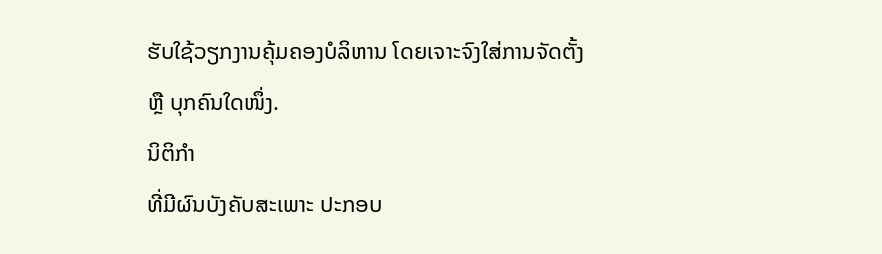ຮັບໃຊ້ວຽກງານຄຸ້ມຄອງບໍລິຫານ ໂດຍເຈາະຈົງໃສ່ການຈັດຕັ້ງ
ຫຼື ບຸກຄົນໃດໜຶ່ງ.
ນິຕິກຳ
ທີ່ມີຜົນບັງຄັບສະເພາະ ປະກອບ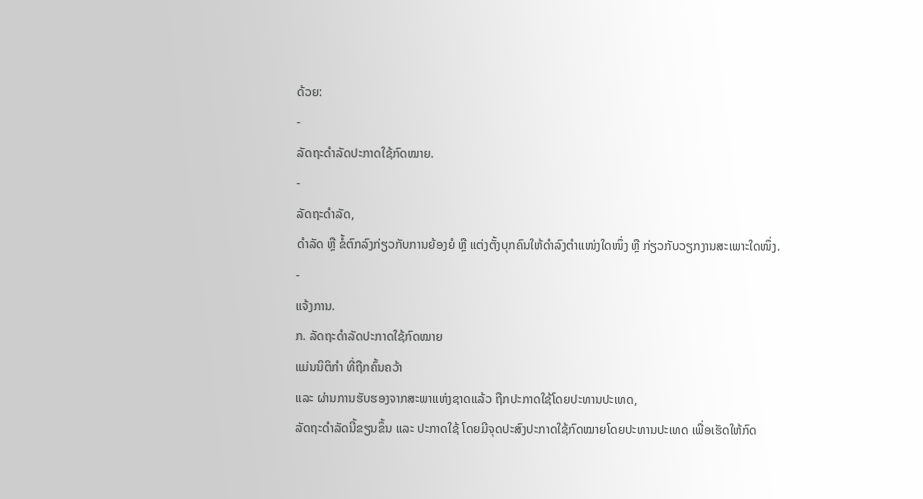ດ້ວຍ:
-
ລັດຖະດຳລັດປະກາດໃຊ້ກົດໝາຍ.
-
ລັດຖະດຳລັດ,
ດຳລັດ ຫຼື ຂໍ້ຕົກລົງກ່ຽວກັບການຍ້ອງຍໍ ຫຼື ແຕ່ງຕັ້ງບຸກຄົນໃຫ້ດຳລົງຕຳແໜ່ງໃດໜຶ່ງ ຫຼື ກ່ຽວກັບວຽກງານສະເພາະໃດໜຶ່ງ.
-
ແຈ້ງການ.
ກ. ລັດຖະດຳລັດປະກາດໃຊ້ກົດໝາຍ
ແມ່ນນິຕິກຳ ທີ່ຖືກຄົ້ນຄວ້າ
ແລະ ຜ່ານການຮັບຮອງຈາກສະພາແຫ່ງຊາດແລ້ວ ຖືກປະກາດໃຊ້ໂດຍປະທານປະເທດ,
ລັດຖະດຳລັດນີ້ຂຽນຂຶ້ນ ແລະ ປະກາດໃຊ້ ໂດຍມີຈຸດປະສົງປະກາດໃຊ້ກົດໝາຍໂດຍປະທານປະເທດ ເພື່ອເຮັດໃຫ້ກົດ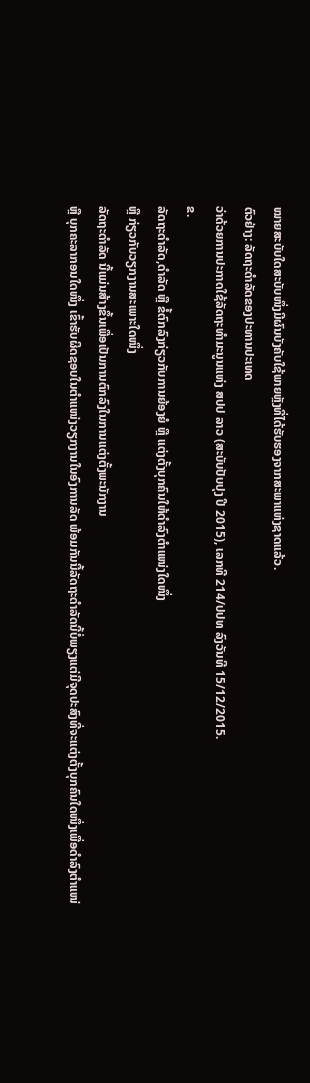ໝາຍສະບັບໃດສະບັບໜຶ່ງມີຜົນບັງຄັບໃຊ້ພາຍຫຼັງທີ່ໄດ້ຮັບຮອງຈາກສະພາແຫ່ງຊາດແລ້ວ.
ຕົວຢ່າງ: ລັດຖະດໍາລັດຂອງປະທານປະເທດ
ວ່າດ້ວຍການປະກາດໃຊ້ລັດຖະທໍາມະນູນແຫ່ງ ສປປ ລາວ (ສະບັບປັບປຸງ ປີ 2015), ເລກທີ 214/ປປທ ລົງວັນທີ 15/12/2015.
ຂ.
ລັດຖະດໍາລັດ,ດໍາລັດ ຫຼື ຂໍ້ຕົກລົງກ່ຽວກັບການຍ້ອງຍໍ ຫຼື ແຕ່ງຕັ້ງບຸກຄົນໃຫ້ດຳລົງຕຳແໜ່ງໃດໜຶ່ງ
ຫຼື ກ່ຽວກັບວຽກງານສະເພາະໃດໜຶ່ງ
ລັດຖະດຳລັດ ນີ້ແມ່ນສ້າງຂຶ້ນເພື່ອເປັນການຕົກລົງໃນການແຕ່ງຕັ້ງພະນັກງານ
ຫຼື ບຸກຄະລາກອນໃດໜຶ່ງ ເຂົ້າຮັບຜິດຊອບໃນຕຳແໜ່ງວຽກງານໃນອົງການລັດ ພ້ອມກັນນີ້ລັດຖະດຳລັດນີ້ບໍ່ພຽງແຕ່ມີຈຸດປະສົງທີ່ຈະແຕ່ງຕັ້ງບຸກຄົນໃດໜຶ່ງເພື່ອດຳລົງຕຳແໜ່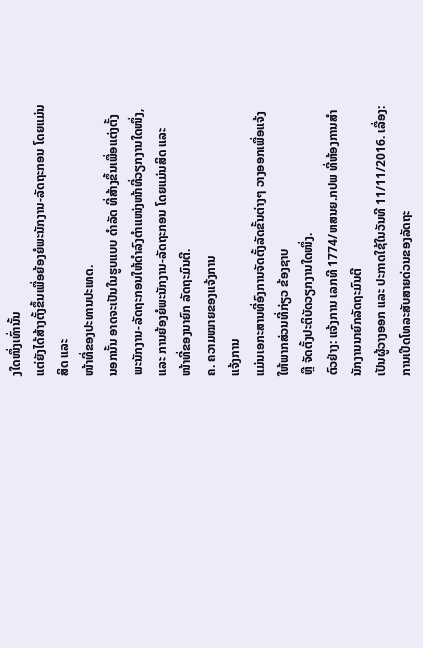ງໃດໜຶ່ງເທົ່ານັ້ນ
ແຕ່ຍັງໄດ້ສ້າງຕັ້ງຂຶ້ນເພື່ອຍ້ອງຍໍພະນັກງານ-ລັດຖະກອນ ໂດຍແມ່ນສິດ ແລະ
ໜ້າທີ່ຂອງປະທານປະເທດ.
ນອກນັ້ນ ອາດຈະເປັນໃນຮູບແບບ ດຳລັດ ທີ່ສ້າງຂຶ້ນເພື່ອແຕ່ງຕັ້ງພະນັກງານ-ລັດຖະກອນໃຫ້ດຳລົງຕຳແໜ່ງໜ້າທີ່ວຽກງານໃດໜຶ່ງ, ແລະ ການຍ້ອງຍໍພະນັກງານ-ລັດຖະກອນ ໂດຍແມ່ນສິດ ແລະ
ໜ້າທີ່ຂອງນາຍົກ ລັດຖະມົນຕີ.
ຄ. ຄວາມໝາຍຂອງແຈ້ງການ
ແຈ້ງການ
ແມ່ນເອກະສານທີ່ອົງການຈັດຕັ້ງລັດຂັ້ນຕ່າງໆ ວາງອອກເພື່ອແຈ້ງໃຫ້ພາກສ່ວນທີ່ກ່ຽວ ຂ້ອງຊາບ
ຫຼື ຈັດຕັ້ງປະຕິບັດວຽກງານໃດໜຶ່ງ.
ຕົວຢ່າງ: ແຈ້ງການ ເລກທີ 1774/ຫສນຍ.ກປພ ທີ່ຫ້ອງການສຳນັກງານນາຍົກລັດຖະມົນຕີ
ເປັນຜູ້ວາງອອກ ແລະ ປະກາດໃຊ້ໃນວັນທີ 11/11/2016. ເລື່ອງ: ການເປີດໂທລະສັບສາຍດ່ວນຂອງລັດຖະ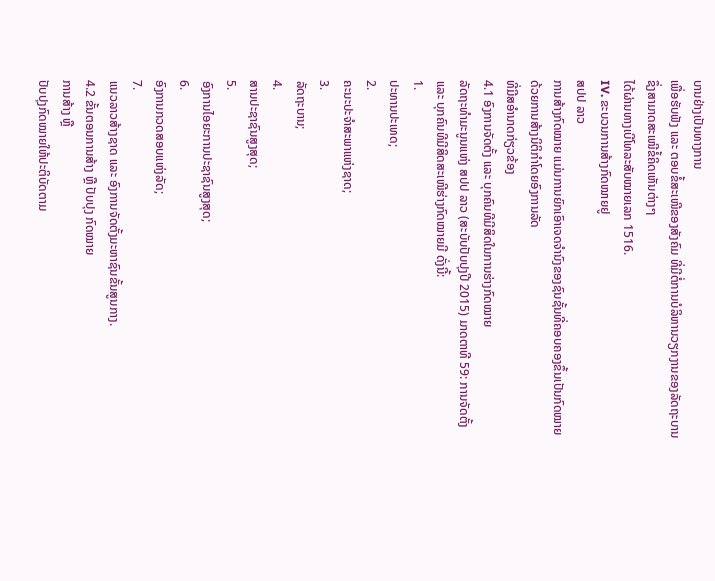ບານຢ່າງເປັນທາງການ
ເພື່ອຮັບຟັງ ແລະ ຕອບຂໍ້ສະເໜີຂອງສັງຄົມ ທີ່ມີຕໍ່ການບໍລິຫານວຽກງານຂອງລັດຖະບານ ຊຶ່ງສາມາດສະເໜີຂໍ້ຄິດເຫັນຕ່າງໆ
ໄດ້ຜ່ານທາງເບີໂທລະສັບໝາຍເລກ 1516.
IV. ຂະບວນການສ້າງກົດໝາຍຢູ
ສປປ ລາວ
ການສ້າງກົດໝາຍ ແມ່ນການຍົກເອົາເຈດຈຳນົງຂອງຊົນຊັ້ນທີ່ຄອບຄອງຂຶ້ນເປັນກົດໝາຍດ້ວຍການສ້າງນິຕິກຳໂດຍອົງການລັດ
ທີ່ມີສອຳນາດກ່ຽວຂ້ອງ
4.1 ອົງການຈັດຕັ້ງ ແລະ ບຸກຄົນທີມີສິດໃນການຮ່າງກົດໝາຍ
ລັດຖະທຳມະນູນແຫ່ງ ສປປ ລາວ (ສະບັບປັບປຸງປີ 2015) ມາດຕາທີ 59: ການຈັດຕັ້ງ ແລະ ບຸກຄົນທີມີສິດສະເໜີຮ່າງກົດໝາຍມີ ດັ່ງນີ້:
1.
ປະທານປະເທດ;
2.
ຄະນະປະຈຳສະພາແຫ່ງຊາດ;
3.
ລັດຖະບານ;
4.
ສານປະຊາຊົນສູງສຸດ;
5.
ອົງການໄອຍະການປະຊາຊົນສູງສຸດ;
6.
ອົງການກວດສອບແຫ່ງລັດ;
7.
ແນວລາວສ້າງຊາດ ແລະ ອົງການຈັດຕັ້ງມະຫາຊົນຂັ້ນສູນກາງ.
4.2 ຂັ້ນຕອນການສ້າງ ຫຼື ປັບປຸງ ກົດໝາຍ
ການສ້າງ ຫຼື
ປັບປຸງກົດໝາຍໃຫ້ປະຕິບັດຕາມ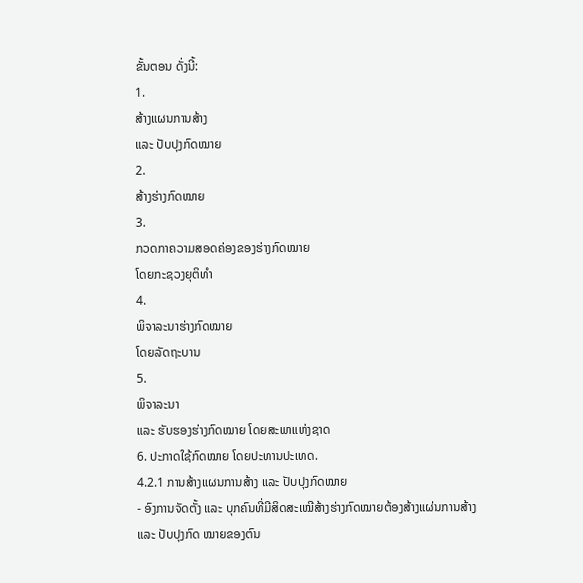ຂັ້ນຕອນ ດັ່ງນີ້:
1.
ສ້າງແຜນການສ້າງ
ແລະ ປັບປຸງກົດໝາຍ
2.
ສ້າງຮ່າງກົດໝາຍ
3.
ກວດກາຄວາມສອດຄ່ອງຂອງຮ່າງກົດໝາຍ
ໂດຍກະຊວງຍຸຕິທຳ
4.
ພິຈາລະນາຮ່າງກົດໝາຍ
ໂດຍລັດຖະບານ
5.
ພິຈາລະນາ
ແລະ ຮັບຮອງຮ່າງກົດໝາຍ ໂດຍສະພາແຫ່ງຊາດ
6. ປະກາດໃຊ້ກົດໝາຍ ໂດຍປະທານປະເທດ.
4.2.1 ການສ້າງແຜນການສ້າງ ແລະ ປັບປຸງກົດໝາຍ
- ອົງການຈັດຕັ້ງ ແລະ ບຸກຄົນທີ່ມີສິດສະເໝີສ້າງຮ່າງກົດໝາຍຕ້ອງສ້າງແຜ່ນການສ້າງ
ແລະ ປັບປຸງກົດ ໝາຍຂອງຕົນ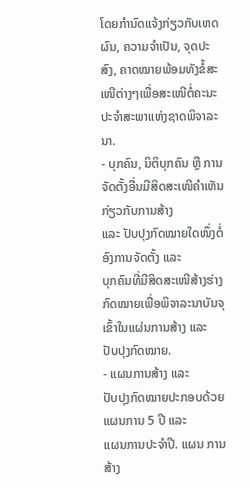ໂດຍກໍານົດແຈ້ງກ່ຽວກັບເຫດຜົນ, ຄວາມຈໍາເປັນ, ຈຸດປະສົງ, ຄາດໝາຍພ້ອມທັງຂໍ້ສະເໜີຕ່າງໆເພື່ອສະເໜີຕໍ່ຄະນະປະຈໍາສະພາແຫ່ງຊາດພິຈາລະນາ.
- ບຸກຄົນ, ນິຕິບຸກຄົນ ຫຼື ການຈັດຕັ້ງອື່ນມີສິດສະເໜີຄໍາເຫັນກ່ຽວກັບການສ້າງ
ແລະ ປັບປຸງກົດໝາຍໃດໜຶ່ງຕໍ່ອົງການຈັດຕັ້ງ ແລະ
ບຸກຄົນທີ່ມີສິດສະເໜີສ້າງຮ່າງກົດໝາຍເພື່ອພິຈາລະນາບັນຈຸເຂົ້າໃນແຜ່ນການສ້າງ ແລະ
ປັບປຸງກົດໝາຍ.
- ແຜນການສ້າງ ແລະ
ປັບປຸງກົດໝາຍປະກອບດ້ວຍແຜນການ 5 ປີ ແລະ
ແຜນການປະຈໍາປີ. ແຜນ ການສ້າງ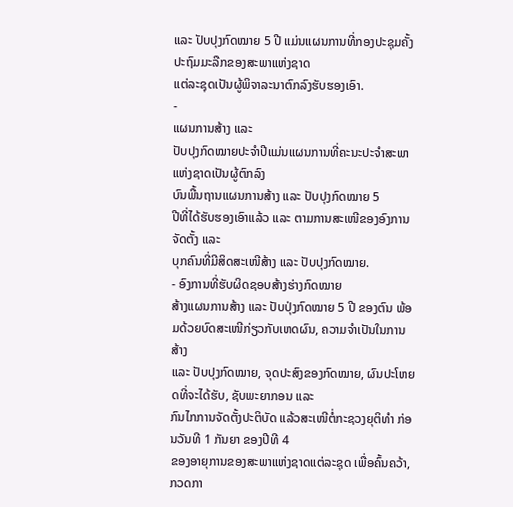ແລະ ປັບປຸງກົດໝາຍ 5 ປີ ແມ່ນແຜນການທີ່ກອງປະຊຸມຄັ້ງປະຖົມມະລືກຂອງສະພາແຫ່ງຊາດ
ແຕ່ລະຊຸດເປັນຜູ້ພິຈາລະນາຕົກລົງຮັບຮອງເອົາ.
-
ແຜນການສ້າງ ແລະ
ປັບປຸງກົດໝາຍປະຈໍາປີແມ່ນແຜນການທີ່ຄະນະປະຈໍາສະພາແຫ່ງຊາດເປັນຜູ້ຕົກລົງ
ບົນພື້ນຖານແຜນການສ້າງ ແລະ ປັບປຸງກົດໝາຍ 5
ປີທີ່ໄດ້ຮັບຮອງເອົາແລ້ວ ແລະ ຕາມການສະເໜີຂອງອົງການຈັດຕັ້ງ ແລະ
ບຸກຄົນທີ່ມີສິດສະເໜີສ້າງ ແລະ ປັບປຸງກົດໝາຍ.
- ອົງການທີ່ຮັບຜິດຊອບສ້າງຮ່າງກົດໝາຍ
ສ້າງແຜນການສ້າງ ແລະ ປັບປຸ່ງກົດໝາຍ 5 ປີ ຂອງຕົນ ພ້ອມດ້ວຍບົດສະເໜີກ່ຽວກັບເຫດຜົນ, ຄວາມຈໍາເປັນໃນການສ້າງ
ແລະ ປັບປຸງກົດໝາຍ, ຈຸດປະສົງຂອງກົດໝາຍ, ຜົນປະໂຫຍດທີ່ຈະໄດ້ຮັບ, ຊັບພະຍາກອນ ແລະ
ກົນໄກການຈັດຕັ້ງປະຕິບັດ ແລ້ວສະເໜີຕໍ່ກະຊວງຍຸຕິທໍາ ກ່ອນວັນທີ 1 ກັນຍາ ຂອງປີທີ 4
ຂອງອາຍຸການຂອງສະພາແຫ່ງຊາດແຕ່ລະຊຸດ ເພື່ອຄົ້ນຄວ້າ, ກວດກາ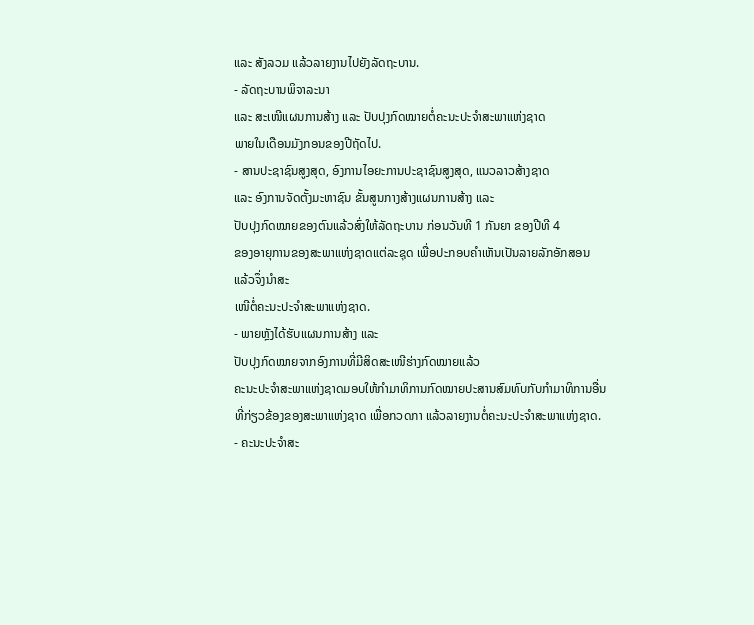ແລະ ສັງລວມ ແລ້ວລາຍງານໄປຍັງລັດຖະບານ.
- ລັດຖະບານພິຈາລະນາ
ແລະ ສະເໜີແຜນການສ້າງ ແລະ ປັບປຸງກົດໝາຍຕໍ່ຄະນະປະຈໍາສະພາແຫ່ງຊາດ
ພາຍໃນເດືອນມັງກອນຂອງປີຖັດໄປ.
- ສານປະຊາຊົນສູງສຸດ, ອົງການໄອຍະການປະຊາຊົນສູງສຸດ, ແນວລາວສ້າງຊາດ
ແລະ ອົງການຈັດຕັ້ງມະຫາຊົນ ຂັ້ນສູນກາງສ້າງແຜນການສ້າງ ແລະ
ປັບປຸງກົດໝາຍຂອງຕົນແລ້ວສົ່ງໃຫ້ລັດຖະບານ ກ່ອນວັນທີ 1 ກັນຍາ ຂອງປີທີ 4
ຂອງອາຍຸການຂອງສະພາແຫ່ງຊາດແຕ່ລະຊຸດ ເພື່ອປະກອບຄໍາເຫັນເປັນລາຍລັກອັກສອນ
ແລ້ວຈຶ່ງນໍາສະ
ເໜີຕໍ່ຄະນະປະຈໍາສະພາແຫ່ງຊາດ.
- ພາຍຫຼັງໄດ້ຮັບແຜນການສ້າງ ແລະ
ປັບປຸງກົດໝາຍຈາກອົງການທີ່ມີສິດສະເໜີຮ່າງກົດໝາຍແລ້ວ
ຄະນະປະຈໍາສະພາແຫ່ງຊາດມອບໃຫ້ກໍາມາທິການກົດໝາຍປະສານສົມທົບກັບກຳມາທິການອື່ນ
ທີ່ກ່ຽວຂ້ອງຂອງສະພາແຫ່ງຊາດ ເພື່ອກວດກາ ແລ້ວລາຍງານຕໍ່ຄະນະປະຈໍາສະພາແຫ່ງຊາດ.
- ຄະນະປະຈໍາສະ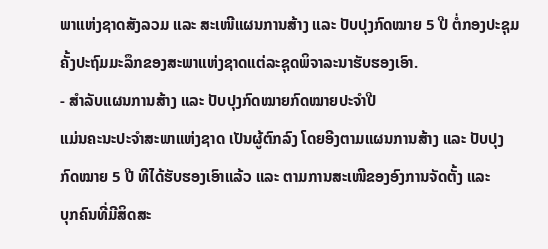ພາແຫ່ງຊາດສັງລວມ ແລະ ສະເໜີແຜນການສ້າງ ແລະ ປັບປຸງກົດໝາຍ 5 ປີ ຕໍ່ກອງປະຊຸມຄັ້ງປະຖົມມະລຶກຂອງສະພາແຫ່ງຊາດແຕ່ລະຊຸດພິຈາລະນາຮັບຮອງເອົາ.
- ສໍາລັບແຜນການສ້າງ ແລະ ປັບປຸງກົດໝາຍກົດໝາຍປະຈໍາປີ
ແມ່ນຄະນະປະຈໍາສະພາແຫ່ງຊາດ ເປັນຜູ້ຕົກລົງ ໂດຍອີງຕາມແຜນການສ້າງ ແລະ ປັບປຸງກົດໝາຍ 5 ປີ ທີໄດ້ຮັບຮອງເອົາແລ້ວ ແລະ ຕາມການສະເໜີຂອງອົງການຈັດຕັ້ງ ແລະ
ບຸກຄົນທີ່ມີສິດສະ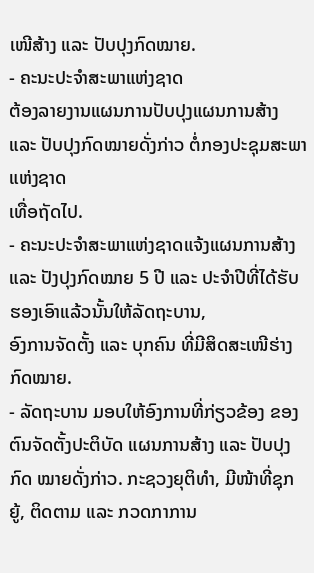ເໜີສ້າງ ແລະ ປັບປຸງກົດໝາຍ.
- ຄະນະປະຈໍາສະພາແຫ່ງຊາດ
ຕ້ອງລາຍງານແຜນການປັບປຸງແຜນການສ້າງ ແລະ ປັບປຸງກົດໝາຍດັ່ງກ່າວ ຕໍ່ກອງປະຊຸມສະພາແຫ່ງຊາດ
ເທື່ອຖັດໄປ.
- ຄະນະປະຈໍາສະພາແຫ່ງຊາດແຈ້ງແຜນການສ້າງ
ແລະ ປັງປຸງກົດໝາຍ 5 ປີ ແລະ ປະຈໍາປີທີ່ໄດ້ຮັບຮອງເອົາແລ້ວນັ້ນໃຫ້ລັດຖະບານ,
ອົງການຈັດຕັ້ງ ແລະ ບຸກຄົນ ທີ່ມີສິດສະເໜີຮ່າງກົດໝາຍ.
- ລັດຖະບານ ມອບໃຫ້ອົງການທີ່ກ່ຽວຂ້ອງ ຂອງຕົນຈັດຕັ້ງປະຕິບັດ ແຜນການສ້າງ ແລະ ປັບປຸງກົດ ໝາຍດັ່ງກ່າວ. ກະຊວງຍຸຕິທໍາ, ມີໜ້າທີ່ຊຸກຍູ້, ຕິດຕາມ ແລະ ກວດກາການ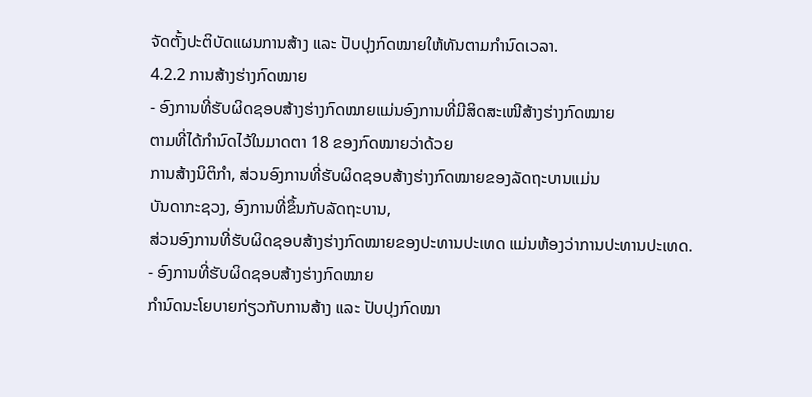ຈັດຕັ້ງປະຕິບັດແຜນການສ້າງ ແລະ ປັບປຸງກົດໝາຍໃຫ້ທັນຕາມກໍານົດເວລາ.
4.2.2 ການສ້າງຮ່າງກົດໝາຍ
- ອົງການທີ່ຮັບຜິດຊອບສ້າງຮ່າງກົດໝາຍແມ່ນອົງການທີ່ມີສິດສະເໜີສ້າງຮ່າງກົດໝາຍ
ຕາມທີ່ໄດ້ກໍານົດໄວ້ໃນມາດຕາ 18 ຂອງກົດໝາຍວ່າດ້ວຍ
ການສ້າງນິຕິກຳ, ສ່ວນອົງການທີ່ຮັບຜິດຊອບສ້າງຮ່າງກົດໝາຍຂອງລັດຖະບານແມ່ນ
ບັນດາກະຊວງ, ອົງການທີ່ຂຶ້ນກັບລັດຖະບານ,
ສ່ວນອົງການທີ່ຮັບຜິດຊອບສ້າງຮ່າງກົດໝາຍຂອງປະທານປະເທດ ແມ່ນຫ້ອງວ່າການປະທານປະເທດ.
- ອົງການທີ່ຮັບຜິດຊອບສ້າງຮ່າງກົດໝາຍ
ກໍານົດນະໂຍບາຍກ່ຽວກັບການສ້າງ ແລະ ປັບປຸງກົດໝາ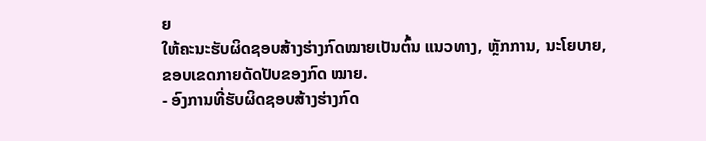ຍ
ໃຫ້ຄະນະຮັບຜິດຊອບສ້າງຮ່າງກົດໝາຍເປັນຕົ້ນ ແນວທາງ, ຫຼັກການ, ນະໂຍບາຍ,
ຂອບເຂດກາຍດັດປັບຂອງກົດ ໝາຍ.
- ອົງການທີ່ຮັບຜິດຊອບສ້າງຮ່າງກົດ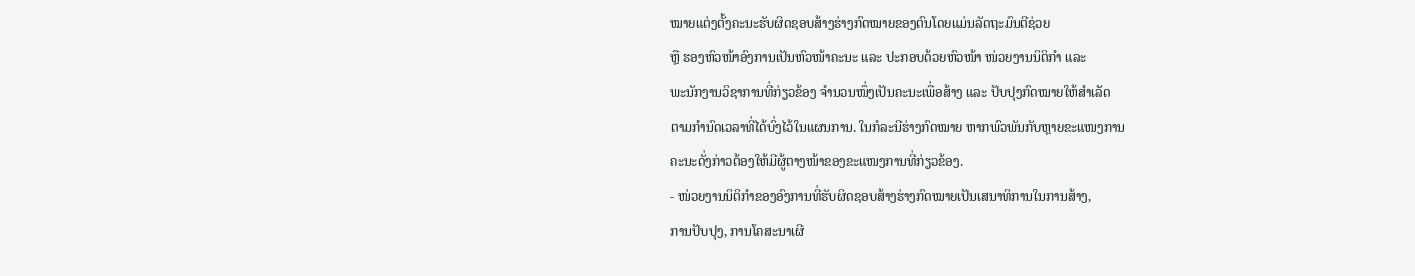ໝາຍແຕ່ງຕັ້ງຄະນະຮັບຜິດຊອບສ້າງຮ່າງກົດໝາຍຂອງຕົນໂດຍແມ່ນລັດຖະມົນຕີຊ່ວຍ
ຫຼື ຮອງຫົວໜ້າອົງການເປັນຫົວໜ້າຄະນະ ແລະ ປະກອບດ້ວຍຫົວໜ້າ ໜ່ວຍງານນິຕິກໍາ ແລະ
ພະນັກງານວິຊາການທີ່ກ່ຽວຂ້ອງ ຈໍານວນໜຶ່ງເປັນຄະນະເພື່ອສ້າງ ແລະ ປັບປຸງກົດໝາຍໃຫ້ສໍາເລັດ
ຕາມກໍານົດເວລາທີ່ໄດ້ບົ່ງໄວ້ໃນແຜນການ. ໃນກໍລະນີຮ່າງກົດໝາຍ ຫາກພົວພັນກັບຫຼາຍຂະແໜງການ
ຄະນະດັ່ງກ່າວຕ້ອງໃຫ້ມີຜູ້ຕາງໜ້າຂອງຂະແໜງການທີ່ກ່ຽວຂ້ອງ.
- ໜ່ວຍງານນິຕິກໍາຂອງອົງການທີ່ຮັບຜິດຊອບສ້າງຮ່າງກົດໝາຍເປັນເສນາທິການໃນການສ້າງ,
ການປັບປຸງ, ການໂຄສະນາເຜີ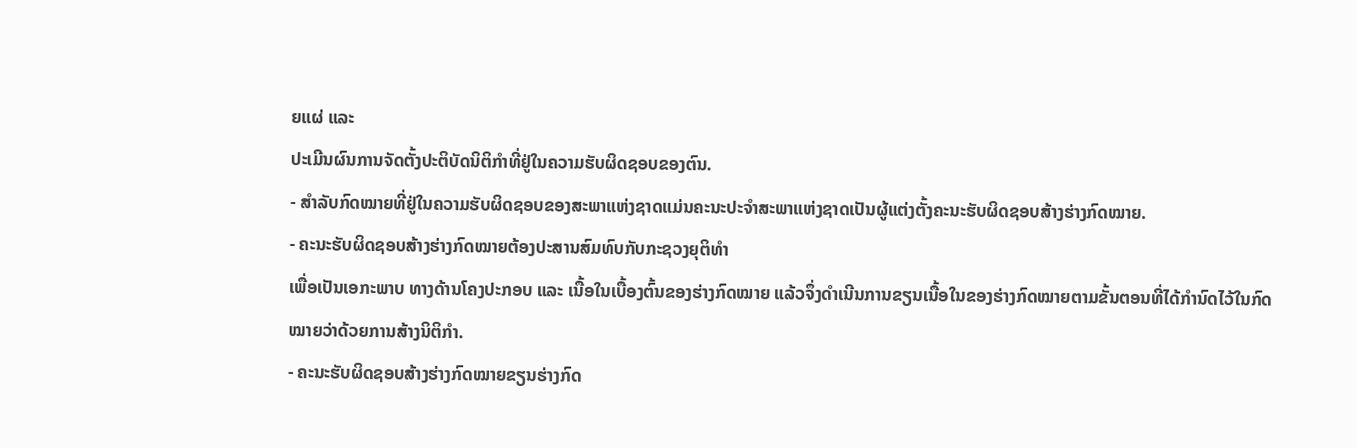ຍແຜ່ ແລະ
ປະເມີນຜົນການຈັດຕັ້ງປະຕິບັດນິຕິກໍາທີ່ຢູ່ໃນຄວາມຮັບຜິດຊອບຂອງຕົນ.
- ສໍາລັບກົດໝາຍທີ່ຢູ່ໃນຄວາມຮັບຜິດຊອບຂອງສະພາແຫ່ງຊາດແມ່ນຄະນະປະຈໍາສະພາແຫ່ງຊາດເປັນຜູ້ແຕ່ງຕັ້ງຄະນະຮັບຜິດຊອບສ້າງຮ່າງກົດໝາຍ.
- ຄະນະຮັບຜິດຊອບສ້າງຮ່າງກົດໝາຍຕ້ອງປະສານສົມທົບກັບກະຊວງຍຸຕິທໍາ
ເພື່ອເປັນເອກະພາບ ທາງດ້ານໂຄງປະກອບ ແລະ ເນື້ອໃນເບື້ອງຕົ້ນຂອງຮ່າງກົດໝາຍ ແລ້ວຈຶ່ງດໍາເນີນການຂຽນເນື້ອໃນຂອງຮ່າງກົດໝາຍຕາມຂັ້ນຕອນທີ່ໄດ້ກໍານົດໄວ້ໃນກົດໝາຍວ່າດ້ວຍການສ້າງນິຕິກຳ.
- ຄະນະຮັບຜິດຊອບສ້າງຮ່າງກົດໝາຍຂຽນຮ່າງກົດ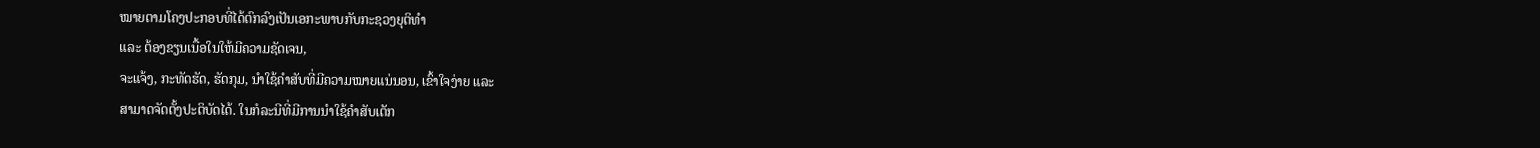ໝາຍຕາມໂຄງປະກອບທີ່ໄດ້ຕົກລົງເປັນເອກະພາບກັບກະຊວງຍຸຕິທໍາ
ແລະ ຕ້ອງຂຽນເນື້ອໃນໃຫ້ມີຄວາມຊັດເຈນ,
ຈະແຈ້ງ, ກະທັດຮັດ, ຮັດກຸມ, ນໍາໃຊ້ຄໍາສັບທີ່ມີຄວາມໝາຍແນ່ນອນ, ເຂົ້າໃຈງ່າຍ ແລະ
ສາມາດຈັດຕັ້ງປະຕິບັດໄດ້. ໃນກໍລະນີທີ່ມີການນໍາໃຊ້ຄໍາສັບເຕັກ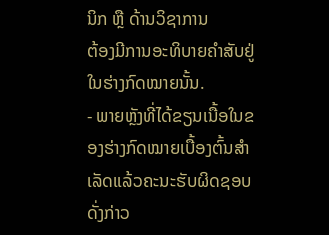ນິກ ຫຼື ດ້ານວິຊາການ
ຕ້ອງມີການອະທິບາຍຄໍາສັບຢູ່ໃນຮ່າງກົດໝາຍນັ້ນ.
- ພາຍຫຼັງທີ່ໄດ້ຂຽນເນື້ອໃນຂອງຮ່າງກົດໝາຍເບື້ອງຕົ້ນສໍາເລັດແລ້ວຄະນະຮັບຜິດຊອບດັ່ງກ່າວ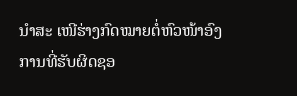ນໍາສະ ເໜີຮ່າງກົດໝາຍຕໍ່ຫົວໜ້າອົງການທີ່ຮັບຜິດຊອ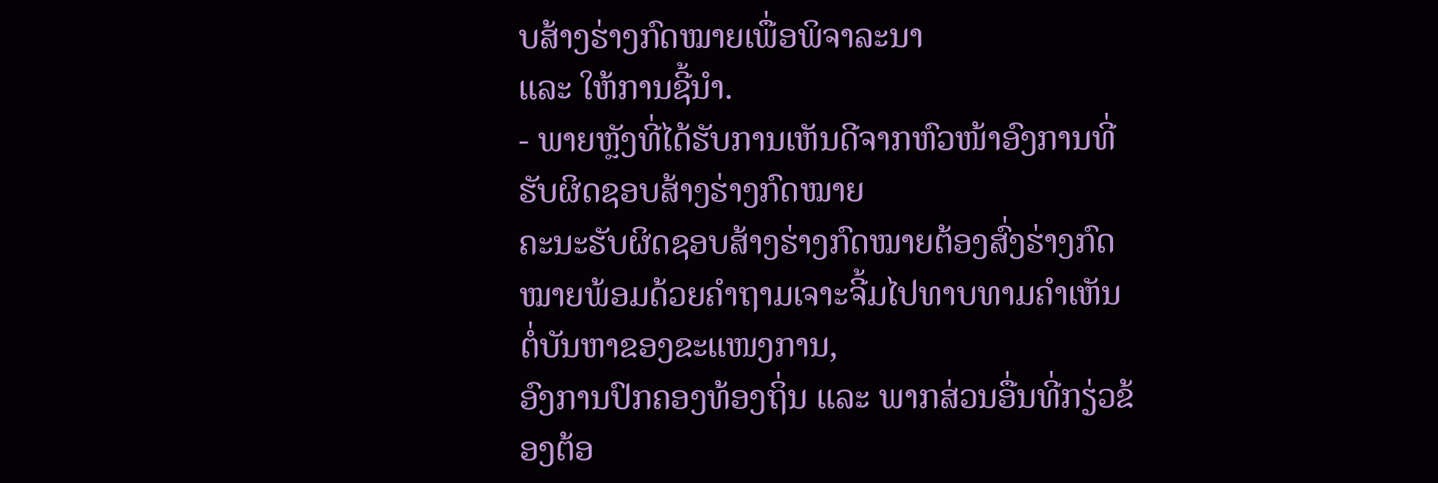ບສ້າງຮ່າງກົດໝາຍເພື່ອພິຈາລະນາ
ແລະ ໃຫ້ການຊີ້ນໍາ.
- ພາຍຫຼັງທີ່ໄດ້ຮັບການເຫັນດີຈາກຫົວໜ້າອົງການທີ່ຮັບຜິດຊອບສ້າງຮ່າງກົດໝາຍ
ຄະນະຮັບຜິດຊອບສ້າງຮ່າງກົດໝາຍຕ້ອງສົ່ງຮ່າງກົດໝາຍພ້ອມດ້ວຍຄໍາຖາມເຈາະຈີ້ມໄປທາບທາມຄໍາເຫັນຕໍ່ບັນຫາຂອງຂະແໜງການ,
ອົງການປົກຄອງທ້ອງຖິ່ນ ແລະ ພາກສ່ວນອື່ນທີ່ກຽ່ວຂ້ອງຕ້ອ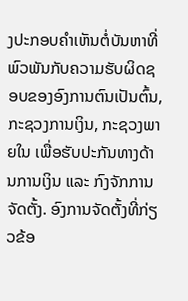ງປະກອບຄໍາເຫັນຕໍ່ບັນຫາທີ່ພົວພັນກັບຄວາມຮັບຜິດຊອບຂອງອົງການຕົນເປັນຕົ້ນ,
ກະຊວງການເງິນ, ກະຊວງພາຍໃນ ເພື່ອຮັບປະກັນທາງດ້ານການເງິນ ແລະ ກົງຈັກການຈັດຕັ້ງ. ອົງການຈັດຕັ້ງທີ່ກ່ຽວຂ້ອ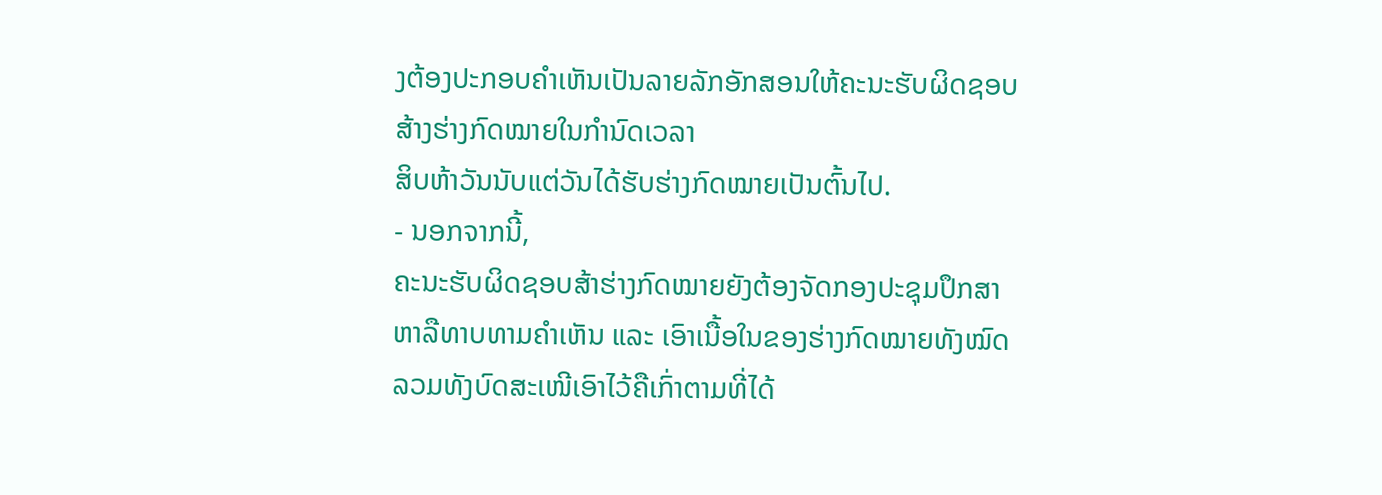ງຕ້ອງປະກອບຄໍາເຫັນເປັນລາຍລັກອັກສອນໃຫ້ຄະນະຮັບຜິດຊອບສ້າງຮ່າງກົດໝາຍໃນກໍານົດເວລາ
ສິບຫ້າວັນນັບແຕ່ວັນໄດ້ຮັບຮ່າງກົດໝາຍເປັນຕົ້ນໄປ.
- ນອກຈາກນີ້,
ຄະນະຮັບຜິດຊອບສ້າຮ່າງກົດໝາຍຍັງຕ້ອງຈັດກອງປະຊຸມປຶກສາຫາລືທາບທາມຄໍາເຫັນ ແລະ ເອົາເນື້ອໃນຂອງຮ່າງກົດໝາຍທັງໝົດ
ລວມທັງບົດສະເໜີເອົາໄວ້ຄືເກົ່າຕາມທີ່ໄດ້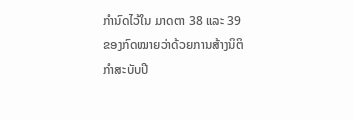ກໍານົດໄວ້ໃນ ມາດຕາ 38 ແລະ 39 ຂອງກົດໝາຍວ່າດ້ວຍການສ້າງນິຕິກໍາສະບັບປີ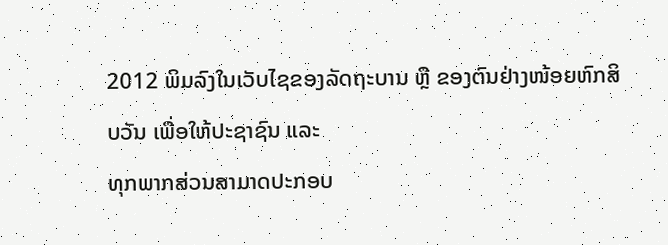2012 ພິມລົງໃນເວັບໄຊຂອງລັດຖະບານ ຫຼື ຂອງຕົນຢ່າງໜ້ອຍຫົກສິບວັນ ເພື່ອໃຫ້ປະຊາຊົນ ແລະ
ທຸກພາກສ່ວນສາມາດປະກອບ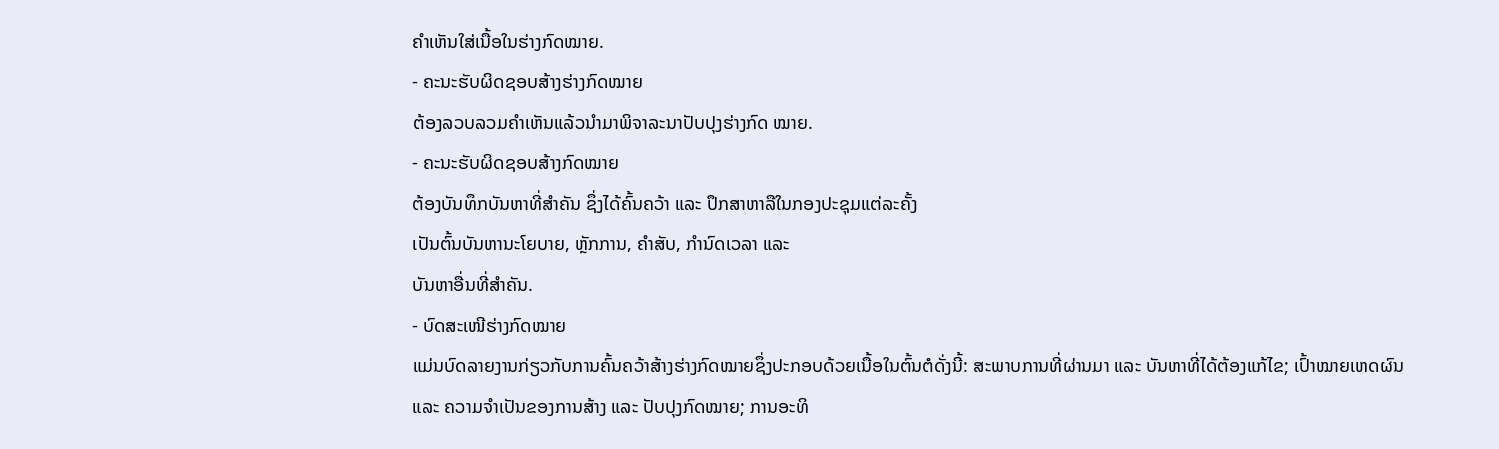ຄໍາເຫັນໃສ່ເນື້ອໃນຮ່າງກົດໝາຍ.
- ຄະນະຮັບຜິດຊອບສ້າງຮ່າງກົດໝາຍ
ຕ້ອງລວບລວມຄໍາເຫັນແລ້ວນໍາມາພິຈາລະນາປັບປຸງຮ່າງກົດ ໝາຍ.
- ຄະນະຮັບຜິດຊອບສ້າງກົດໝາຍ
ຕ້ອງບັນທຶກບັນຫາທີ່ສໍາຄັນ ຊຶ່ງໄດ້ຄົ້ນຄວ້າ ແລະ ປຶກສາຫາລືໃນກອງປະຊຸມແຕ່ລະຄັ້ງ
ເປັນຕົ້ນບັນຫານະໂຍບາຍ, ຫຼັກການ, ຄໍາສັບ, ກໍານົດເວລາ ແລະ
ບັນຫາອື່ນທີ່ສໍາຄັນ.
- ບົດສະເໜີຮ່າງກົດໝາຍ
ແມ່ນບົດລາຍງານກ່ຽວກັບການຄົ້ນຄວ້າສ້າງຮ່າງກົດໝາຍຊຶ່ງປະກອບດ້ວຍເນື້ອໃນຕົ້ນຕໍດັ່ງນີ້: ສະພາບການທີ່ຜ່ານມາ ແລະ ບັນຫາທີ່ໄດ້ຕ້ອງແກ້ໄຂ; ເປົ້າໝາຍເຫດຜົນ
ແລະ ຄວາມຈໍາເປັນຂອງການສ້າງ ແລະ ປັບປຸງກົດໝາຍ; ການອະທິ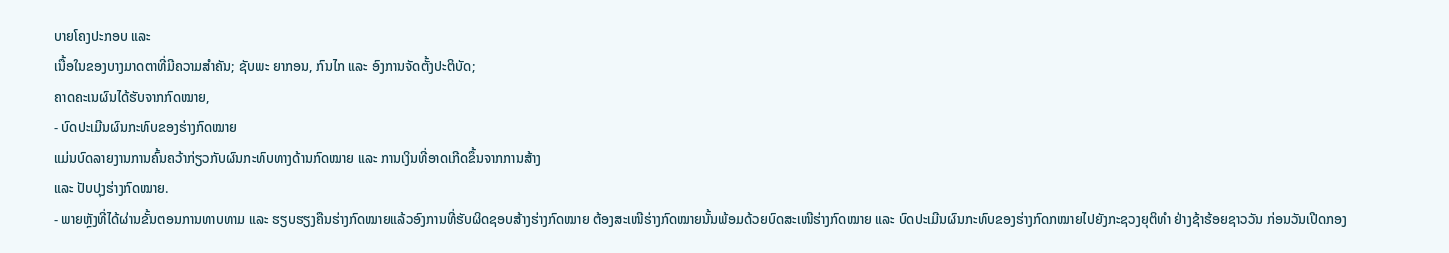ບາຍໂຄງປະກອບ ແລະ
ເນື້ອໃນຂອງບາງມາດຕາທີ່ມີຄວາມສໍາຄັນ; ຊັບພະ ຍາກອນ, ກົນໄກ ແລະ ອົງການຈັດຕັ້ງປະຕິບັດ;
ຄາດຄະເນຜົນໄດ້ຮັບຈາກກົດໝາຍ,
- ບົດປະເມີນຜົນກະທົບຂອງຮ່າງກົດໝາຍ
ແມ່ນບົດລາຍງານການຄົ້ນຄວ້າກ່ຽວກັບຜົນກະທົບທາງດ້ານກົດໝາຍ ແລະ ການເງິນທີ່ອາດເກີດຂຶ້ນຈາກການສ້າງ
ແລະ ປັບປຸງຮ່າງກົດໝາຍ.
- ພາຍຫຼັງທີ່ໄດ້ຜ່ານຂັ້ນຕອນການທາບທາມ ແລະ ຮຽບຮຽງຄືນຮ່າງກົດໝາຍແລ້ວອົງການທີ່ຮັບຜິດຊອບສ້າງຮ່າງກົດໝາຍ ຕ້ອງສະເໜີຮ່າງກົດໝາຍນັ້ນພ້ອມດ້ວຍບົດສະເໜີຮ່າງກົດໝາຍ ແລະ ບົດປະເມີນຜົນກະທົບຂອງຮ່າງກົດກໝາຍໄປຍັງກະຊວງຍຸຕິທໍາ ຢ່າງຊ້າຮ້ອຍຊາວວັນ ກ່ອນວັນເປີດກອງ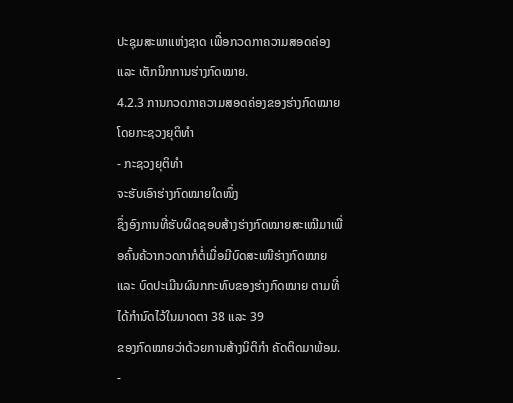ປະຊຸມສະພາແຫ່ງຊາດ ເພື່ອກວດກາຄວາມສອດຄ່ອງ ແລະ ເຕັກນິກການຮ່າງກົດໝາຍ.
4.2.3 ການກວດກາຄວາມສອດຄ່ອງຂອງຮ່າງກົດໝາຍ
ໂດຍກະຊວງຍຸຕິທຳ
- ກະຊວງຍຸຕິທຳ
ຈະຮັບເອົາຮ່າງກົດໝາຍໃດໜຶ່ງ
ຊຶ່ງອົງການທີ່ຮັບຜິດຊອບສ້າງຮ່າງກົດໝາຍສະເໝີມາເພື່ອຄົ້ນຄ້ວາກວດກາກໍຕໍ່ເມື່ອມີບົດສະເໜີຮ່າງກົດໝາຍ
ແລະ ບົດປະເມີນຜົນກກະທົບຂອງຮ່າງກົດໝາຍ ຕາມທີ່ໄດ້ກຳນົດໄວ້ໃນມາດຕາ 38 ແລະ 39
ຂອງກົດໝາຍວ່າດ້ວຍການສ້າງນິຕິກໍາ ຄັດຕິດມາພ້ອມ.
-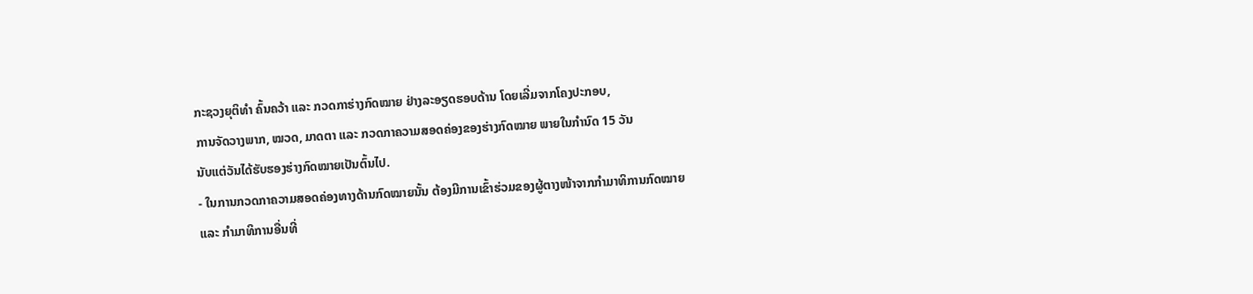ກະຊວງຍຸຕິທໍາ ຄົ້ນຄວ້າ ແລະ ກວດກາຮ່າງກົດໝາຍ ຢ່າງລະອຽດຮອບດ້ານ ໂດຍເລີ່ມຈາກໂຄງປະກອບ,
ການຈັດວາງພາກ, ໝວດ, ມາດຕາ ແລະ ກວດກາຄວາມສອດຄ່ອງຂອງຮ່າງກົດໝາຍ ພາຍໃນກຳນົດ 15 ວັນ
ນັບແຕ່ວັນໄດ້ຮັບຮອງຮ່າງກົດໝາຍເປັນຕົ້ນໄປ.
- ໃນການກວດກາຄວາມສອດຄ່ອງທາງດ້ານກົດໝາຍນັ້ນ ຕ້ອງມີການເຂົ້າຮ່ວມຂອງຜູ້ຕາງໜ້າຈາກກຳມາທິການກົດໝາຍ
ແລະ ກຳມາທິການອື່ນທີ່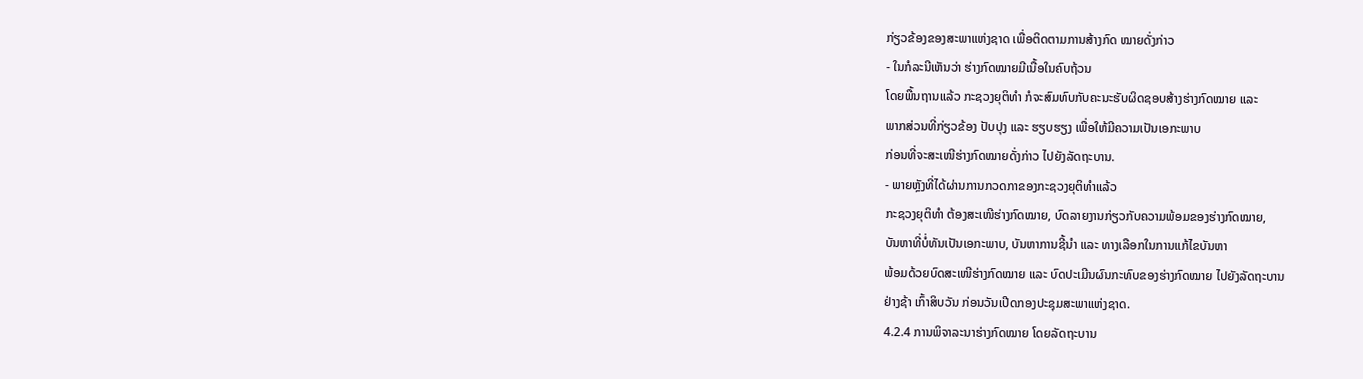ກ່ຽວຂ້ອງຂອງສະພາແຫ່ງຊາດ ເພື່ອຕິດຕາມການສ້າງກົດ ໝາຍດັ່ງກ່າວ
- ໃນກໍລະນີເຫັນວ່າ ຮ່າງກົດໝາຍມີເນື້ອໃນຄົບຖ້ວນ
ໂດຍພື້ນຖານແລ້ວ ກະຊວງຍຸຕິທໍາ ກໍຈະສົມທົບກັບຄະນະຮັບຜິດຊອບສ້າງຮ່າງກົດໝາຍ ແລະ
ພາກສ່ວນທີ່ກ່ຽວຂ້ອງ ປັບປຸງ ແລະ ຮຽບຮຽງ ເພື່ອໃຫ້ມີຄວາມເປັນເອກະພາບ
ກ່ອນທີ່ຈະສະເໜີຮ່າງກົດໝາຍດັ່ງກ່າວ ໄປຍັງລັດຖະບານ.
- ພາຍຫຼັງທີ່ໄດ້ຜ່ານການກວດກາຂອງກະຊວງຍຸຕິທໍາແລ້ວ
ກະຊວງຍຸຕິທໍາ ຕ້ອງສະເໜີຮ່າງກົດໝາຍ, ບົດລາຍງານກ່ຽວກັບຄວາມພ້ອມຂອງຮ່າງກົດໝາຍ,
ບັນຫາທີ່ບໍ່ທັນເປັນເອກະພາບ, ບັນຫາການຊີ້ນໍາ ແລະ ທາງເລືອກໃນການແກ້ໄຂບັນຫາ
ພ້ອມດ້ວຍບົດສະເໜີຮ່າງກົດໝາຍ ແລະ ບົດປະເມີນຜົນກະທົບຂອງຮ່າງກົດໝາຍ ໄປຍັງລັດຖະບານ
ຢ່າງຊ້າ ເກົ້າສິບວັນ ກ່ອນວັນເປີດກອງປະຊຸມສະພາແຫ່ງຊາດ.
4.2.4 ການພິຈາລະນາຮ່າງກົດໝາຍ ໂດຍລັດຖະບານ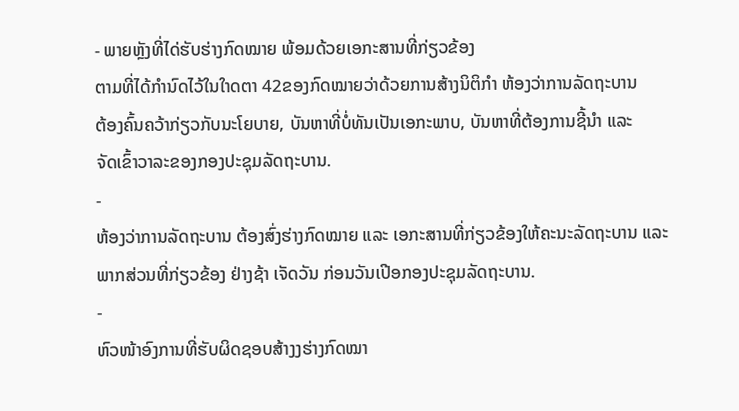- ພາຍຫຼັງທີ່ໄດ່ຮັບຮ່າງກົດໝາຍ ພ້ອມດ້ວຍເອກະສານທີ່ກ່ຽວຂ້ອງ
ຕາມທີ່ໄດ້ກຳນົດໄວ້ໃນໃາດຕາ 42ຂອງກົດໝາຍວ່າດ້ວຍການສ້າງນິຕິກຳ ຫ້ອງວ່າການລັດຖະບານ
ຕ້ອງຄົ້ນຄວ້າກ່ຽວກັບນະໂຍບາຍ, ບັນຫາທີ່ບໍ່ທັນເປັນເອກະພາບ, ບັນຫາທີ່ຕ້ອງການຊີ້ນຳ ແລະ
ຈັດເຂົ້າວາລະຂອງກອງປະຊຸມລັດຖະບານ.
-
ຫ້ອງວ່າການລັດຖະບານ ຕ້ອງສົ່ງຮ່າງກົດໝາຍ ແລະ ເອກະສານທີ່ກ່ຽວຂ້ອງໃຫ້ຄະນະລັດຖະບານ ແລະ
ພາກສ່ວນທີ່ກ່ຽວຂ້ອງ ຢ່າງຊ້າ ເຈັດວັນ ກ່ອນວັນເປີອກອງປະຊຸມລັດຖະບານ.
-
ຫົວໜ້າອົງການທີ່ຮັບຜິດຊອບສ້າງງຮ່າງກົດໝາ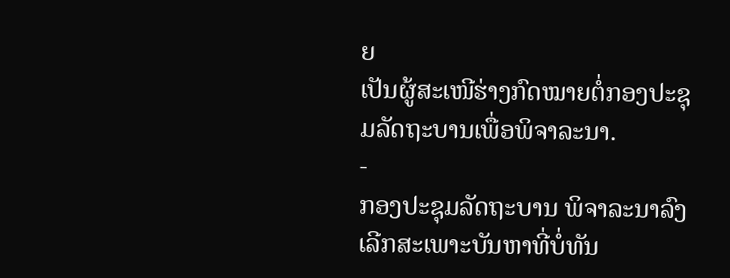ຍ
ເປັນຜູ້ສະເໜີຮ່າງກົດໝາຍຕໍ່ກອງປະຊຸມລັດຖະບານເພື່ອພິຈາລະນາ.
-
ກອງປະຊຸມລັດຖະບານ ພິຈາລະນາລົງເລີກສະເພາະບັນຫາທີ່ບໍ່ທັນ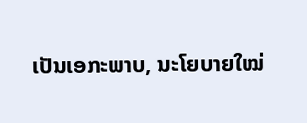ເປັນເອກະພາບ, ນະໂຍບາຍໃໝ່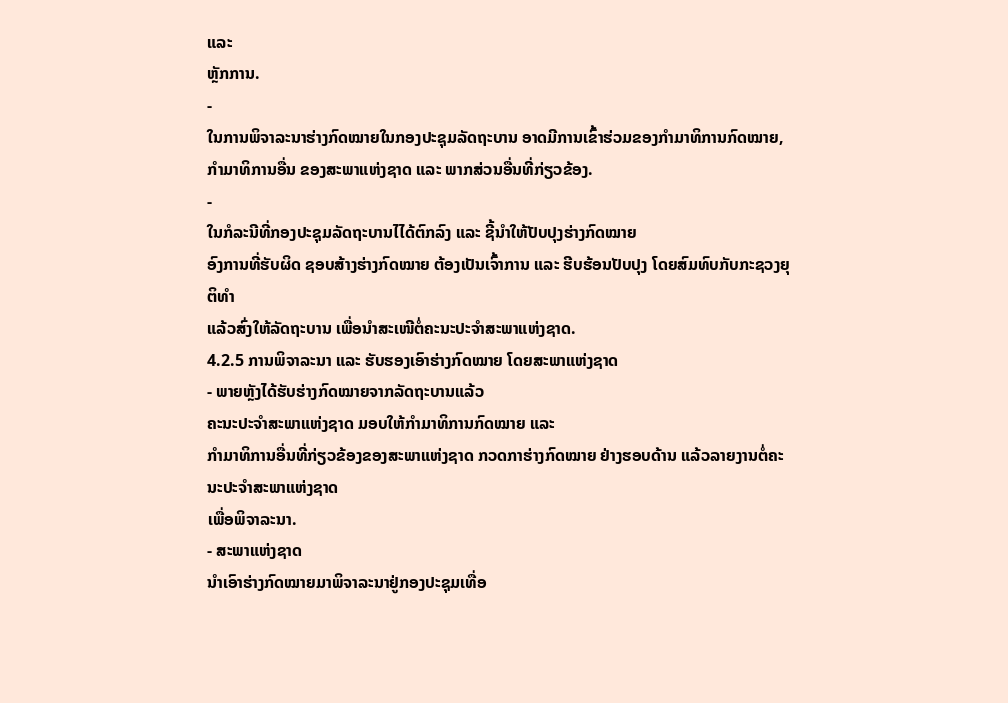ແລະ
ຫຼັກການ.
-
ໃນການພິຈາລະນາຮ່າງກົດໝາຍໃນກອງປະຊຸມລັດຖະບານ ອາດມີການເຂົ້າຮ່ວມຂອງກໍາມາທິການກົດໝາຍ,
ກຳມາທິການອື່ນ ຂອງສະພາແຫ່ງຊາດ ແລະ ພາກສ່ວນອື່ນທີ່ກ່ຽວຂ້ອງ.
-
ໃນກໍລະນີທີ່ກອງປະຊຸມລັດຖະບານໄໄດ້ຕົກລົງ ແລະ ຊີ້ນໍາໃຫ້ປັບປຸງຮ່າງກົດໝາຍ
ອົງການທີ່ຮັບຜິດ ຊອບສ້າງຮ່າງກົດໝາຍ ຕ້ອງເປັນເຈົ້າການ ແລະ ຮີບຮ້ອນປັບປຸງ ໂດຍສົມທົບກັບກະຊວງຍຸຕິທຳ
ແລ້ວສົ່ງໃຫ້ລັດຖະບານ ເພື່ອນຳສະເໜີຕໍ່ຄະນະປະຈຳສະພາແຫ່ງຊາດ.
4.2.5 ການພິຈາລະນາ ແລະ ຮັບຮອງເອົາຮ່າງກົດໝາຍ ໂດຍສະພາແຫ່ງຊາດ
- ພາຍຫຼັງໄດ້ຮັບຮ່າງກົດໝາຍຈາກລັດຖະບານແລ້ວ
ຄະນະປະຈຳສະພາແຫ່ງຊາດ ມອບໃຫ້ກຳມາທິການກົດໝາຍ ແລະ
ກຳມາທິການອື່ນທີ່ກ່ຽວຂ້ອງຂອງສະພາແຫ່ງຊາດ ກວດກາຮ່າງກົດໝາຍ ຢ່າງຮອບດ້ານ ແລ້ວລາຍງານຕໍ່ຄະນະປະຈຳສະພາແຫ່ງຊາດ
ເພື່ອພິຈາລະນາ.
- ສະພາແຫ່ງຊາດ
ນຳເອົາຮ່າງກົດໝາຍມາພິຈາລະນາຢູ່ກອງປະຊຸມເທື່ອ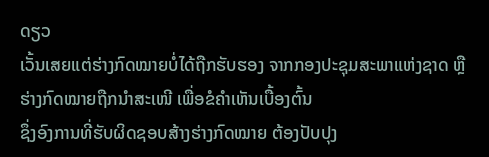ດຽວ
ເວັ້ນເສຍແຕ່ຮ່າງກົດໝາຍບໍ່ໄດ້ຖືກຮັບຮອງ ຈາກກອງປະຊຸມສະພາແຫ່ງຊາດ ຫຼື
ຮ່າງກົດໝາຍຖືກນຳສະເໜີ ເພື່ອຂໍຄຳເຫັນເບື້ອງຕົ້ນ
ຊຶ່ງອົງການທີ່ຮັບຜິດຊອບສ້າງຮ່າງກົດໝາຍ ຕ້ອງປັບປຸງ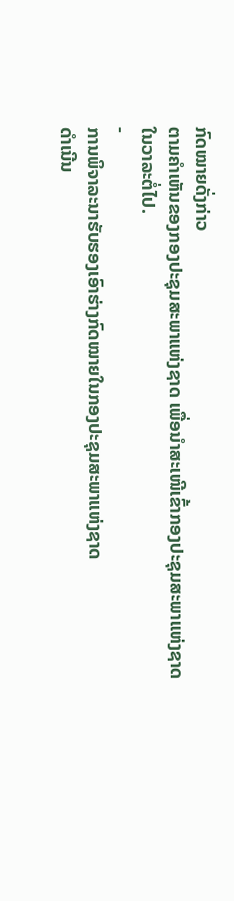ກົດໝາຍດັ່ງກ່າວ
ຕາມຄຳເຫັນຂອງກອງປະຊຸມສະພາແຫ່ງຊາດ ເພື່ອນຳສະເໜີເຂົ້າກອງປະຊຸມສະພາແຫ່ງຊາດ
ໃນວາລະຕໍ່ໄປ.
-
ການພິຈາລະນາຮັບຮອງເອົາຮ່າງກົດໝາຍໃນກອງປະຊຸມສະພາແຫ່ງຊາດ
ດໍາເນີນ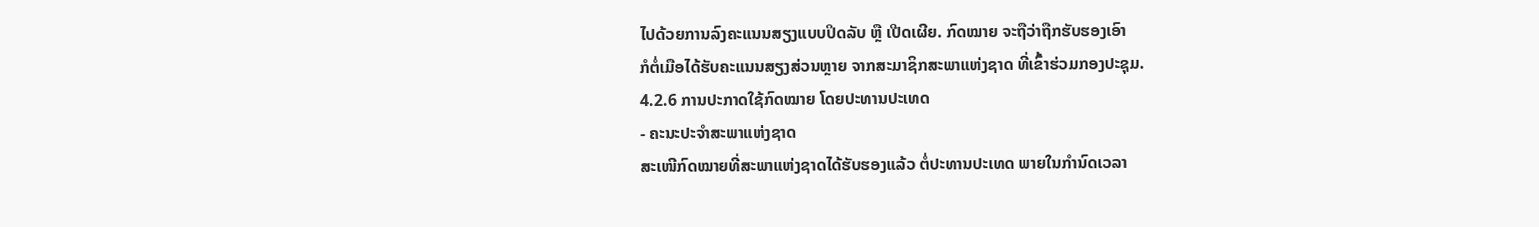ໄປດ້ວຍການລົງຄະແນນສຽງແບບປິດລັບ ຫຼື ເປີດເຜີຍ. ກົດໝາຍ ຈະຖືວ່າຖືກຮັບຮອງເອົາ
ກໍຕໍ່ເມືອໄດ້ຮັບຄະແນນສຽງສ່ວນຫຼາຍ ຈາກສະມາຊິກສະພາແຫ່ງຊາດ ທີ່ເຂົ້າຮ່ວມກອງປະຊຸມ.
4.2.6 ການປະກາດໃຊ້ກົດໝາຍ ໂດຍປະທານປະເທດ
- ຄະນະປະຈໍາສະພາແຫ່ງຊາດ
ສະເໜີກົດໝາຍທີ່ສະພາແຫ່ງຊາດໄດ້ຮັບຮອງແລ້ວ ຕໍ່ປະທານປະເທດ ພາຍໃນກຳນົດເວລາ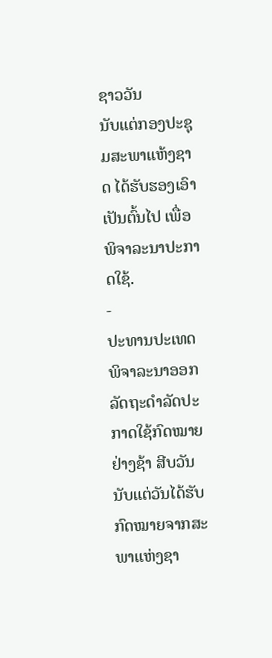ຊາວວັນ
ນັບແຕ່ກອງປະຊຸມສະພາແຫ້ງຊາດ ໄດ້ຮັບຮອງເອົາເປັນຕົ້ນໄປ ເພື່ອພິຈາລະນາປະກາດໃຊ້.
-
ປະທານປະເທດ ພິຈາລະນາອອກລັດຖະດໍາລັດປະກາດໃຊ້ກົດໝາຍ ຢ່າງຊ້າ ສີບວັນ
ນັບແຕ່ວັນໄດ້ຮັບກົດໝາຍຈາກສະພາແຫ່ງຊາ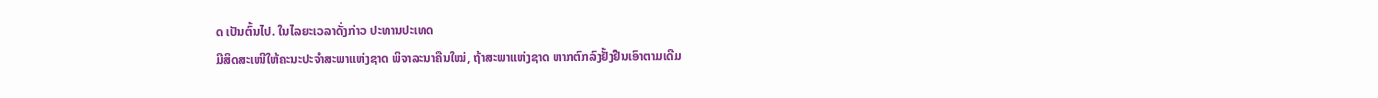ດ ເປັນຕົ້ນໄປ. ໃນໄລຍະເວລາດັ່ງກ່າວ ປະທານປະເທດ
ມີສິດສະເໜີໃຫ້ຄະນະປະຈໍາສະພາແຫ່ງຊາດ ພິຈາລະນາຄືນໃໝ່, ຖ້າສະພາແຫ່ງຊາດ ຫາກຕົກລົງຢັ້ງຢືນເອົາຕາມເດີມ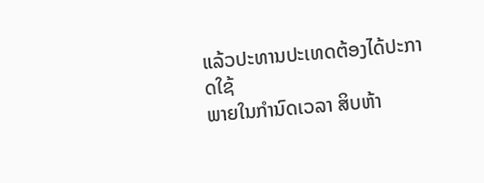ແລ້ວປະທານປະເທດຕ້ອງໄດ້ປະກາດໃຊ້
ພາຍໃນກຳນົດເວລາ ສິບຫ້າ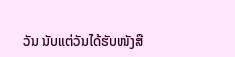ວັນ ນັບແຕ່ວັນໄດ້ຮັບໜັງສື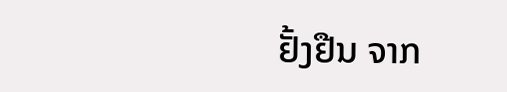ຢັ້ງຢືນ ຈາກ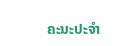ຄະນະປະຈຳ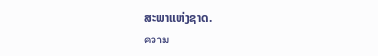ສະພາແຫ່ງຊາດ.
ความ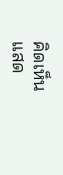คิดเห็น
แสด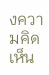งความคิดเห็น